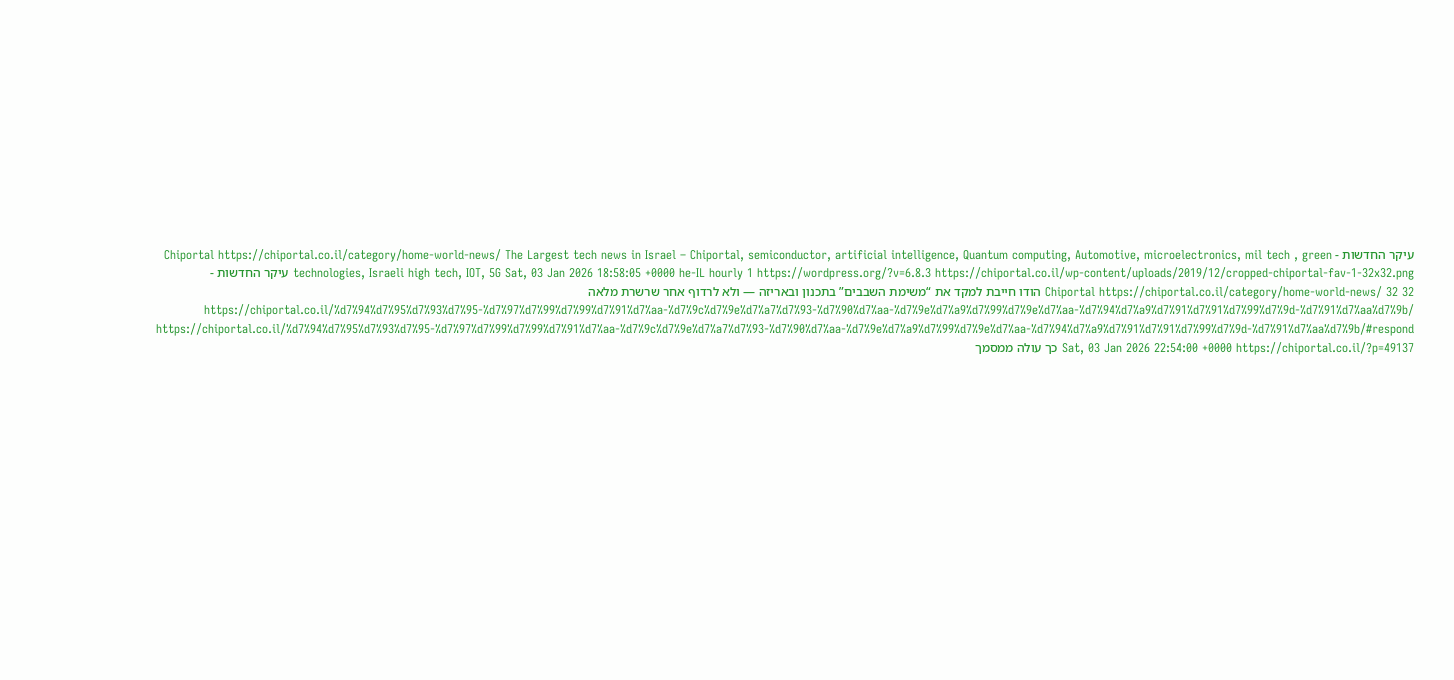עיקר החדשות - Chiportal https://chiportal.co.il/category/home-world-news/ The Largest tech news in Israel – Chiportal, semiconductor, artificial intelligence, Quantum computing, Automotive, microelectronics, mil tech , green technologies, Israeli high tech, IOT, 5G Sat, 03 Jan 2026 18:58:05 +0000 he-IL hourly 1 https://wordpress.org/?v=6.8.3 https://chiportal.co.il/wp-content/uploads/2019/12/cropped-chiportal-fav-1-32x32.png עיקר החדשות - Chiportal https://chiportal.co.il/category/home-world-news/ 32 32 הודו חייבת למקד את “משימת השבבים” בתכנון ובאריזה — ולא לרדוף אחר שרשרת מלאה https://chiportal.co.il/%d7%94%d7%95%d7%93%d7%95-%d7%97%d7%99%d7%99%d7%91%d7%aa-%d7%9c%d7%9e%d7%a7%d7%93-%d7%90%d7%aa-%d7%9e%d7%a9%d7%99%d7%9e%d7%aa-%d7%94%d7%a9%d7%91%d7%91%d7%99%d7%9d-%d7%91%d7%aa%d7%9b/ https://chiportal.co.il/%d7%94%d7%95%d7%93%d7%95-%d7%97%d7%99%d7%99%d7%91%d7%aa-%d7%9c%d7%9e%d7%a7%d7%93-%d7%90%d7%aa-%d7%9e%d7%a9%d7%99%d7%9e%d7%aa-%d7%94%d7%a9%d7%91%d7%91%d7%99%d7%9d-%d7%91%d7%aa%d7%9b/#respond Sat, 03 Jan 2026 22:54:00 +0000 https://chiportal.co.il/?p=49137 כך עולה ממסמך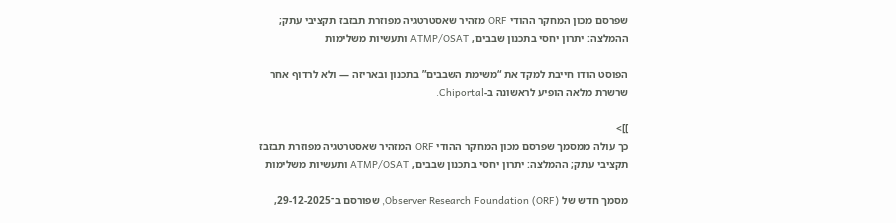שפרסם מכון המחקר ההודי ORF מזהיר שאסטרטגיה מפוזרת תבזבז תקציבי עתק; ההמלצה: יתרון יחסי בתכנון שבבים, ATMP/OSAT ותעשיות משלימות

הפוסט הודו חייבת למקד את “משימת השבבים” בתכנון ובאריזה — ולא לרדוף אחר שרשרת מלאה הופיע לראשונה ב-Chiportal.

]]>
כך עולה ממסמך שפרסם מכון המחקר ההודי ORF המזהיר שאסטרטגיה מפוזרת תבזבז תקציבי עתק; ההמלצה: יתרון יחסי בתכנון שבבים, ATMP/OSAT ותעשיות משלימות

מסמך חדש של Observer Research Foundation (ORF), שפורסם ב־29-12-2025,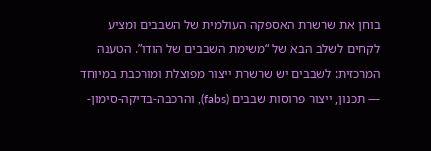בוחן את שרשרת האספקה העולמית של השבבים ומציע לקחים לשלב הבא של “משימת השבבים של הודו”. הטענה המרכזית: לשבבים יש שרשרת ייצור מפוצלת ומורכבת במיוחד — תכנון, ייצור פרוסות שבבים (fabs), והרכבה-בדיקה-סימון-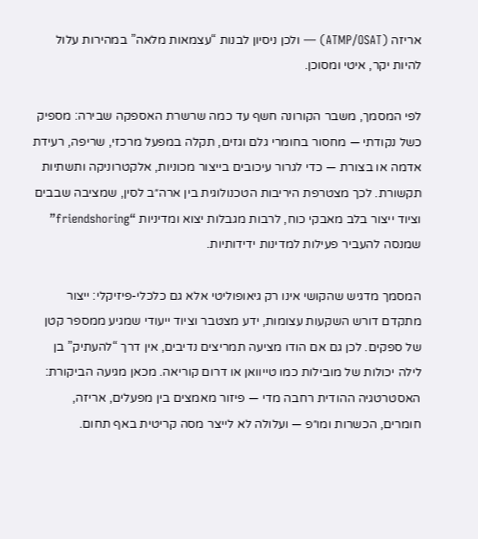אריזה (ATMP/OSAT) — ולכן ניסיון לבנות “עצמאות מלאה” במהירות עלול להיות יקר, איטי ומסוכן.

לפי המסמך, משבר הקורונה חשף עד כמה שרשרת האספקה שבירה: מספיק כשל נקודתי — מחסור בחומרי גלם וגזים, תקלה במפעל מרכזי, שריפה, רעידת אדמה או בצורת — כדי לגרור עיכובים בייצור מכוניות, אלקטרוניקה ותשתיות תקשורת. לכך מצטרפת היריבות הטכנולוגית בין ארה״ב לסין, שמציבה שבבים וציוד ייצור בלב מאבקי כוח, לרבות מגבלות יצוא ומדיניות “friendshoring” שמנסה להעביר פעילות למדינות ידידותיות.

המסמך מדגיש שהקושי אינו רק גיאופוליטי אלא גם כלכלי-פיזיקלי: ייצור מתקדם דורש השקעות עצומות, ידע מצטבר וציוד ייעודי שמגיע ממספר קטן של ספקים. לכן גם אם הודו מציעה תמריצים נדיבים, אין דרך “להעתיק” בן לילה יכולות של מובילות כמו טייוואן או דרום קוריאה. מכאן מגיעה הביקורת: האסטרטגיה ההודית רחבה מדי — פיזור מאמצים בין מפעלים, אריזה, חומרים, הכשרות ומו״פ — ועלולה לא לייצר מסה קריטית באף תחום.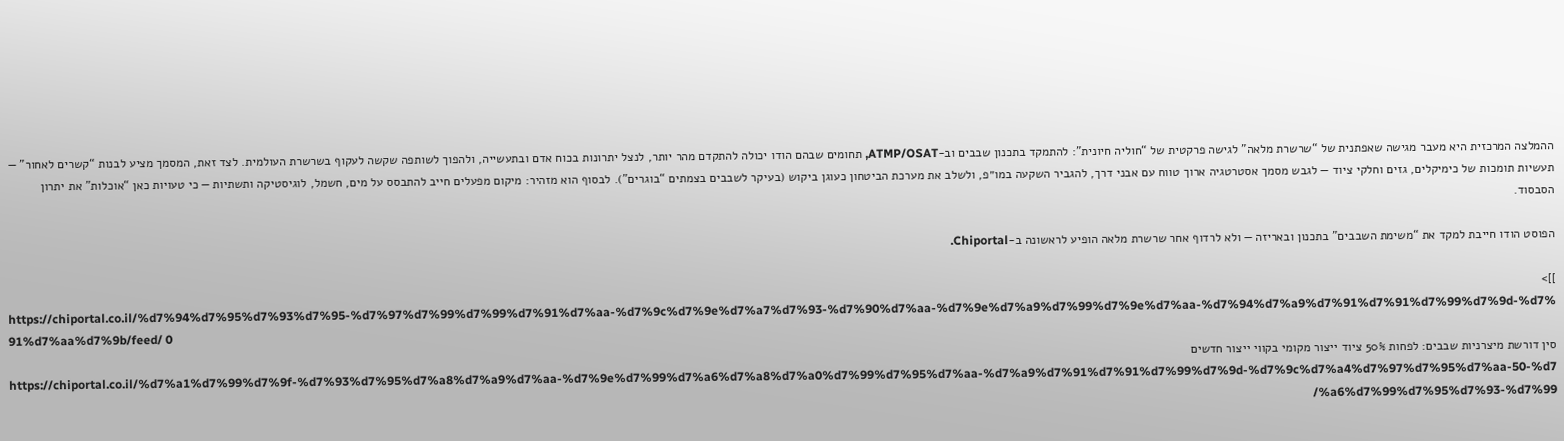ההמלצה המרכזית היא מעבר מגישה שאפתנית של “שרשרת מלאה” לגישה פרקטית של “חוליה חיונית”: להתמקד בתכנון שבבים וב-ATMP/OSAT, תחומים שבהם הודו יכולה להתקדם מהר יותר, לנצל יתרונות בכוח אדם ובתעשייה, ולהפוך לשותפה שקשה לעקוף בשרשרת העולמית. לצד זאת, המסמך מציע לבנות “קשרים לאחור” — תעשיות תומכות של כימיקלים, גזים וחלקי ציוד — לגבש מסמך אסטרטגיה ארוך טווח עם אבני דרך, להגביר השקעה במו״פ, ולשלב את מערכת הביטחון כעוגן ביקוש (בעיקר לשבבים בצמתים “בוגרים”). לבסוף הוא מזהיר: מיקום מפעלים חייב להתבסס על מים, חשמל, לוגיסטיקה ותשתיות — כי טעויות כאן “אוכלות” את יתרון הסבסוד.

הפוסט הודו חייבת למקד את “משימת השבבים” בתכנון ובאריזה — ולא לרדוף אחר שרשרת מלאה הופיע לראשונה ב-Chiportal.

]]>
https://chiportal.co.il/%d7%94%d7%95%d7%93%d7%95-%d7%97%d7%99%d7%99%d7%91%d7%aa-%d7%9c%d7%9e%d7%a7%d7%93-%d7%90%d7%aa-%d7%9e%d7%a9%d7%99%d7%9e%d7%aa-%d7%94%d7%a9%d7%91%d7%91%d7%99%d7%9d-%d7%91%d7%aa%d7%9b/feed/ 0
סין דורשת מיצרניות שבבים: לפחות 50% ציוד ייצור מקומי בקווי ייצור חדשים https://chiportal.co.il/%d7%a1%d7%99%d7%9f-%d7%93%d7%95%d7%a8%d7%a9%d7%aa-%d7%9e%d7%99%d7%a6%d7%a8%d7%a0%d7%99%d7%95%d7%aa-%d7%a9%d7%91%d7%91%d7%99%d7%9d-%d7%9c%d7%a4%d7%97%d7%95%d7%aa-50-%d7%a6%d7%99%d7%95%d7%93-%d7%99/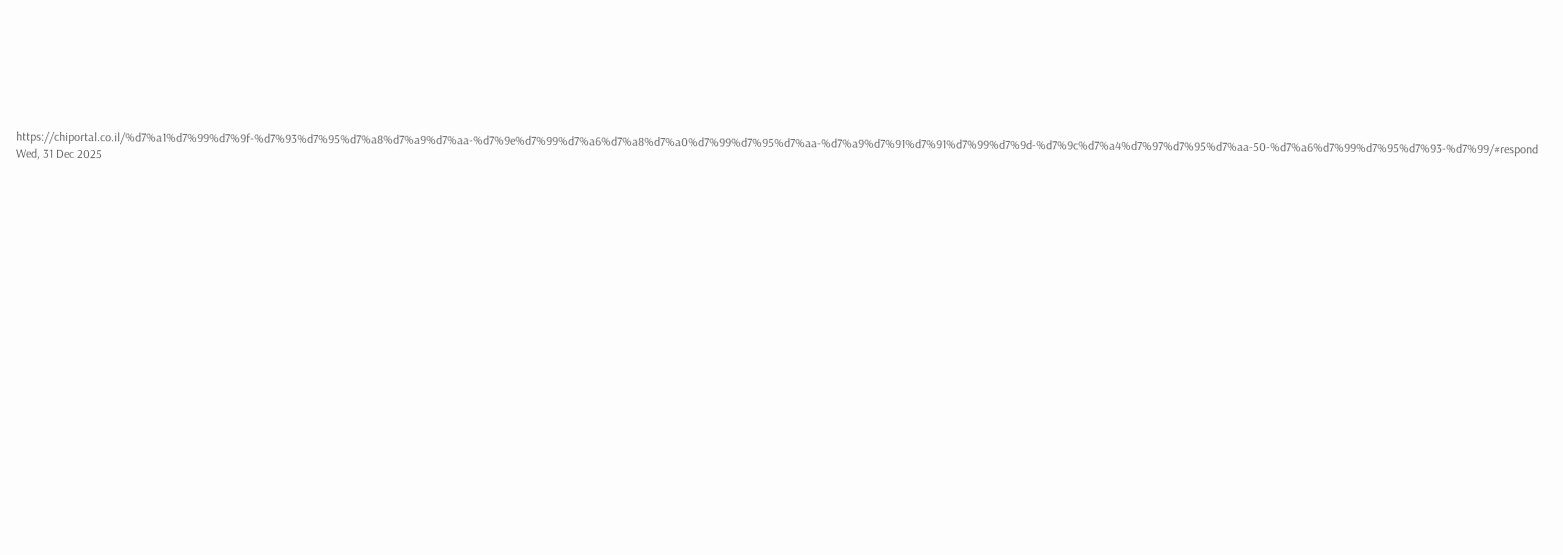https://chiportal.co.il/%d7%a1%d7%99%d7%9f-%d7%93%d7%95%d7%a8%d7%a9%d7%aa-%d7%9e%d7%99%d7%a6%d7%a8%d7%a0%d7%99%d7%95%d7%aa-%d7%a9%d7%91%d7%91%d7%99%d7%9d-%d7%9c%d7%a4%d7%97%d7%95%d7%aa-50-%d7%a6%d7%99%d7%95%d7%93-%d7%99/#respond Wed, 31 Dec 2025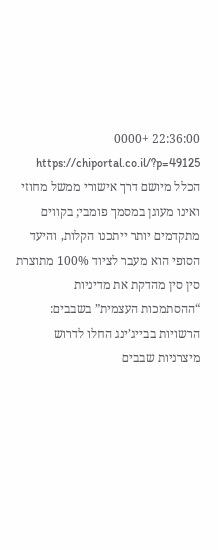22:36:00 +0000 https://chiportal.co.il/?p=49125 הכלל מיושם דרך אישורי ממשל מחוזי ואינו מעוגן במסמך פומבי; בקווים מתקדמים יותר ייתכנו הקלות, והיעד הסופי הוא מעבר לציוד 100% מתוצרת סין סין מהדקת את מדיניות “ההסתמכות העצמית” בשבבים: הרשויות בבייג’ינג החלו לדרוש מיצרניות שבבים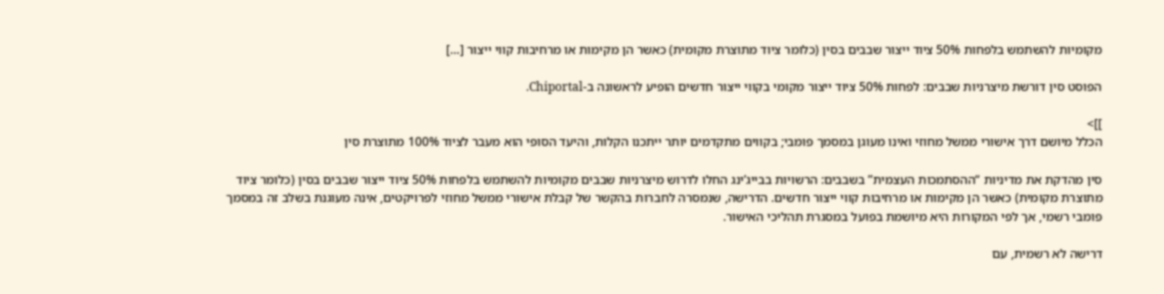מקומיות להשתמש בלפחות 50% ציוד ייצור שבבים בסין (כלומר ציוד מתוצרת מקומית) כאשר הן מקימות או מרחיבות קווי ייצור […]

הפוסט סין דורשת מיצרניות שבבים: לפחות 50% ציוד ייצור מקומי בקווי ייצור חדשים הופיע לראשונה ב-Chiportal.

]]>
הכלל מיושם דרך אישורי ממשל מחוזי ואינו מעוגן במסמך פומבי; בקווים מתקדמים יותר ייתכנו הקלות, והיעד הסופי הוא מעבר לציוד 100% מתוצרת סין

סין מהדקת את מדיניות “ההסתמכות העצמית” בשבבים: הרשויות בבייג’ינג החלו לדרוש מיצרניות שבבים מקומיות להשתמש בלפחות 50% ציוד ייצור שבבים בסין (כלומר ציוד מתוצרת מקומית) כאשר הן מקימות או מרחיבות קווי ייצור חדשים. הדרישה, שנמסרה לחברות בהקשר של קבלת אישורי ממשל מחוזי לפרויקטים, אינה מעוגנת בשלב זה במסמך פומבי רשמי, אך לפי המקורות היא מיושמת בפועל במסגרת תהליכי האישור.

דרישה לא רשמית, עם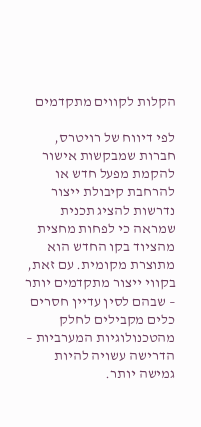הקלות לקווים מתקדמים

לפי דיווח של רויטרס, חברות שמבקשות אישור להקמת מפעל חדש או להרחבת קיבולת ייצור נדרשות להציג תכנית שמראה כי לפחות מחצית מהציוד בקו החדש הוא מתוצרת מקומית. עם זאת, בקווי ייצור מתקדמים יותר – שבהם לסין עדיין חסרים כלים מקבילים לחלק מהטכנולוגיות המערביות – הדרישה עשויה להיות גמישה יותר.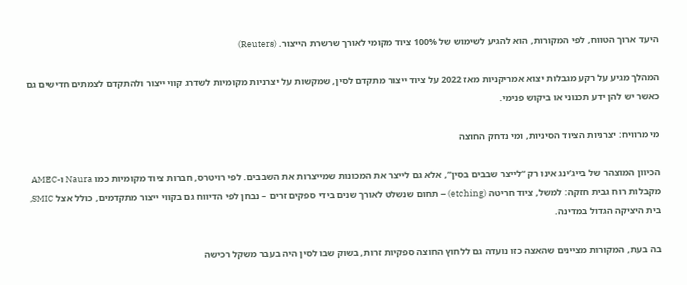היעד ארוך הטווח, לפי המקורות, הוא להגיע לשימוש של 100% ציוד מקומי לאורך שרשרת הייצור. (Reuters)

המהלך מגיע על רקע מגבלות יצוא אמריקניות מאז 2022 על ציוד ייצור מתקדם לסין, שמקשות על יצרניות מקומיות לשדרג קווי ייצור ולהתקדם לצמתים חדישים גם כאשר יש להן ידע תכנוני או ביקוש פנימי.

מי מרוויח: יצרניות הציוד הסיניות, ומי נדחק החוצה

הכיוון המוצהר של בייג’ינג אינו רק “לייצר שבבים בסין”, אלא גם לייצר את המכונות שמייצרות את השבבים. לפי רויטרס, חברות ציוד מקומיות כמו Naura ו-AMEC מקבלות רוח גבית חזקה: למשל, ציוד חריטה (etching) – תחום שנשלט לאורך שנים בידי ספקים זרים – נבחן לפי הדיווח גם בקווי ייצור מתקדמים, כולל אצל SMIC, בית היציקה הגדול במדינה.

בה בעת, המקורות מציינים שהאצה כזו נועדה גם ללחוץ החוצה ספקיות זרות, בשוק שבו לסין היה בעבר משקל רכישה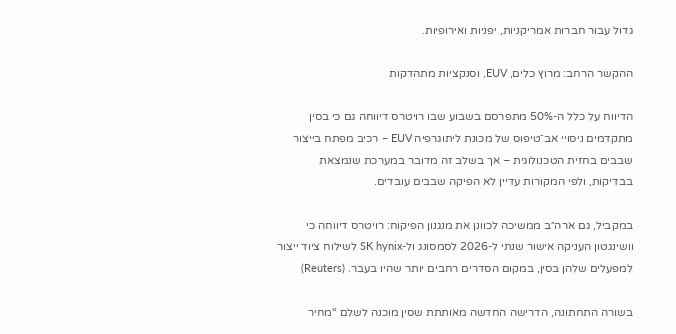גדול עבור חברות אמריקניות, יפניות ואירופיות.

ההקשר הרחב: מרוץ כלים, EUV, וסנקציות מתהדקות

הדיווח על כלל ה-50% מתפרסם בשבוע שבו רויטרס דיווחה גם כי בסין מתקדמים ניסויי אב־טיפוס של מכונת ליתוגרפיה EUV – רכיב מפתח בייצור שבבים בחזית הטכנולוגית – אך בשלב זה מדובר במערכת שנמצאת בבדיקות, ולפי המקורות עדיין לא הפיקה שבבים עובדים.

במקביל, גם ארה״ב ממשיכה לכוונן את מנגנון הפיקוח: רויטרס דיווחה כי וושינגטון העניקה אישור שנתי ל-2026 לסמסונג ול-SK hynix לשילוח ציוד ייצור למפעלים שלהן בסין, במקום הסדרים רחבים יותר שהיו בעבר. (Reuters)

בשורה התחתונה, הדרישה החדשה מאותתת שסין מוכנה לשלם “מחיר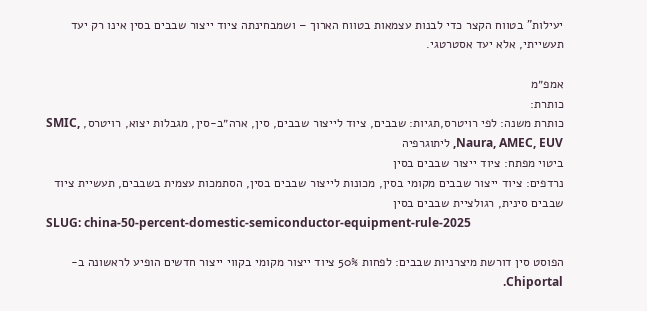יעילות” בטווח הקצר כדי לבנות עצמאות בטווח הארוך – ושמבחינתה ציוד ייצור שבבים בסין אינו רק יעד תעשייתי, אלא יעד אסטרטגי.

אמפ״מ
כותרת:
כותרת משנה: לפי רויטרס,תגיות: שבבים, ציוד לייצור שבבים, סין, ארה״ב-סין, מגבלות יצוא, רויטרס, SMIC, Naura, AMEC, EUV, ליתוגרפיה
ביטוי מפתח: ציוד ייצור שבבים בסין
נרדפים: ציוד ייצור שבבים מקומי בסין, מכונות לייצור שבבים בסין, הסתמכות עצמית בשבבים, תעשיית ציוד שבבים סינית, רגולציית שבבים בסין
SLUG: china-50-percent-domestic-semiconductor-equipment-rule-2025

הפוסט סין דורשת מיצרניות שבבים: לפחות 50% ציוד ייצור מקומי בקווי ייצור חדשים הופיע לראשונה ב-Chiportal.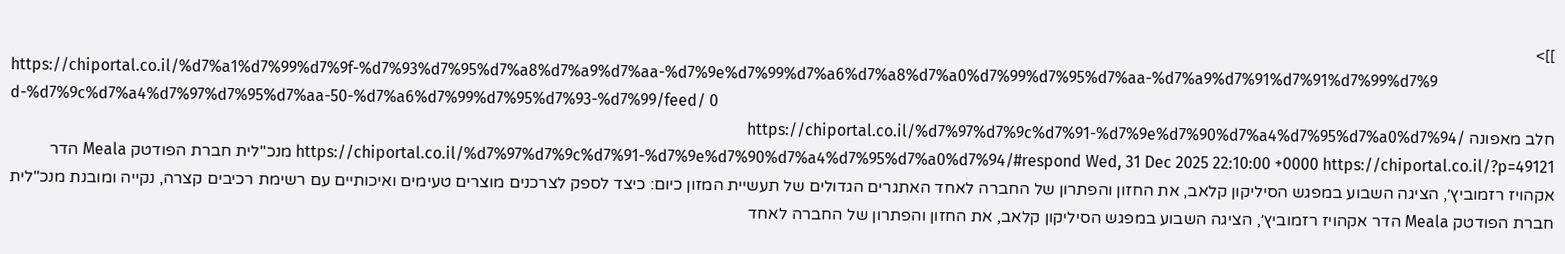]]>
https://chiportal.co.il/%d7%a1%d7%99%d7%9f-%d7%93%d7%95%d7%a8%d7%a9%d7%aa-%d7%9e%d7%99%d7%a6%d7%a8%d7%a0%d7%99%d7%95%d7%aa-%d7%a9%d7%91%d7%91%d7%99%d7%9d-%d7%9c%d7%a4%d7%97%d7%95%d7%aa-50-%d7%a6%d7%99%d7%95%d7%93-%d7%99/feed/ 0
חלב מאפונה https://chiportal.co.il/%d7%97%d7%9c%d7%91-%d7%9e%d7%90%d7%a4%d7%95%d7%a0%d7%94/ https://chiportal.co.il/%d7%97%d7%9c%d7%91-%d7%9e%d7%90%d7%a4%d7%95%d7%a0%d7%94/#respond Wed, 31 Dec 2025 22:10:00 +0000 https://chiportal.co.il/?p=49121 מנכ"לית חברת הפודטק Meala הדר אקהויז רזמוביץ׳, הציגה השבוע במפגש הסיליקון קלאב, את החזון והפתרון של החברה לאחד האתגרים הגדולים של תעשיית המזון כיום: כיצד לספק לצרכנים מוצרים טעימים ואיכותיים עם רשימת רכיבים קצרה, נקייה ומובנת מנכ"לית חברת הפודטק Meala הדר אקהויז רזמוביץ׳, הציגה השבוע במפגש הסיליקון קלאב, את החזון והפתרון של החברה לאחד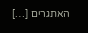האתגרים […]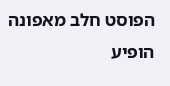הפוסט חלב מאפונה הופיע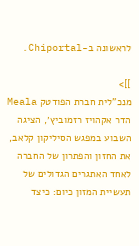לראשונה ב-Chiportal.

]]>
מנכ"לית חברת הפודטק Meala הדר אקהויז רזמוביץ׳, הציגה השבוע במפגש הסיליקון קלאב, את החזון והפתרון של החברה לאחד האתגרים הגדולים של תעשיית המזון כיום: כיצד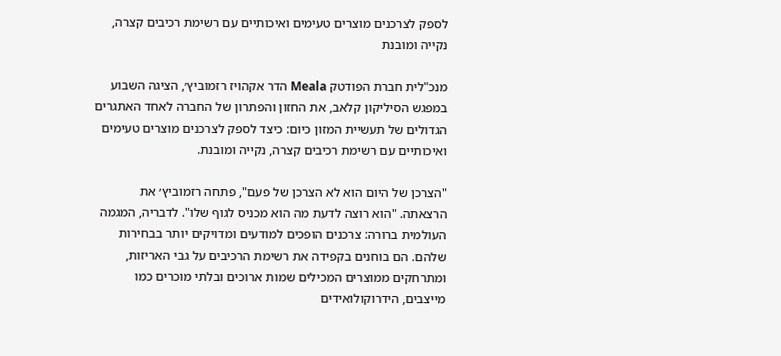לספק לצרכנים מוצרים טעימים ואיכותיים עם רשימת רכיבים קצרה, נקייה ומובנת

מנכ"לית חברת הפודטק Meala הדר אקהויז רזמוביץ׳, הציגה השבוע במפגש הסיליקון קלאב, את החזון והפתרון של החברה לאחד האתגרים הגדולים של תעשיית המזון כיום: כיצד לספק לצרכנים מוצרים טעימים ואיכותיים עם רשימת רכיבים קצרה, נקייה ומובנת.

"הצרכן של היום הוא לא הצרכן של פעם", פתחה רזמוביץ׳ את הרצאתה. "הוא רוצה לדעת מה הוא מכניס לגוף שלו". לדבריה, המגמה העולמית ברורה: צרכנים הופכים למודעים ומדויקים יותר בבחירות שלהם. הם בוחנים בקפידה את רשימת הרכיבים על גבי האריזות, ומתרחקים ממוצרים המכילים שמות ארוכים ובלתי מוכרים כמו מייצבים, הידרוקולואידים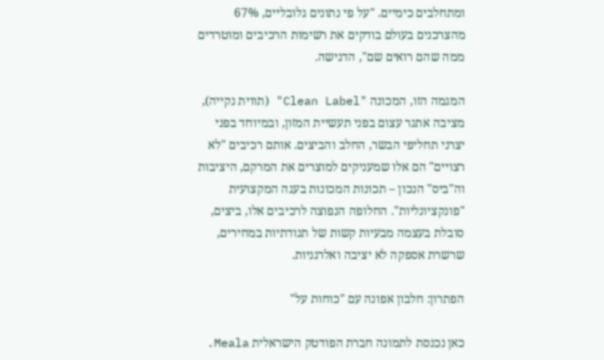ומתחלבים כימיים. "על פי נתונים גלובליים, 67% מהצרכנים בעולם בודקים את רשימות הרכיבים ומוטרדים ממה שהם רואים שם", הדגישה.

המגמה הזו, המכונה "Clean Label" (תווית נקייה), מציבה אתגר עצום בפני תעשיית המזון, ובמיוחד בפני יצרני תחליפי הבשר, החלב והביצים. אותם רכיבים "לא רצויים" הם אלו שמעניקים למוצרים את המרקם, היציבות וה"ביס" הנכון – תכונות המכונות בעגה המקצועית "פונקציונליות". החלופה הנפוצה לרכיבים אלו, ביצים, סובלת בעצמה מבעיות קשות של תנודתיות במחירים, שרשרת אספקה לא יציבה ואלרגניות.

הפתרון: חלבון אפונה עם "כוחות על"

כאן נכנסת לתמונה חברת הפודטק הישראלית Meala.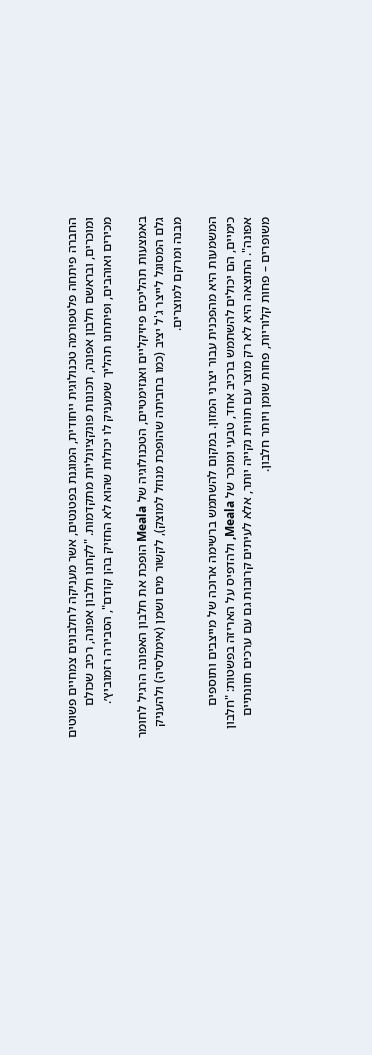החברה פיתחה פלטפורמה טכנולוגית ייחודית, המוגנת בפטנטים, אשר מעניקה לחלבונים צמחיים פשוטים ומוכרים, ובראשם חלבון אפונה, תכונות פונקציונליות מתקדמות. "לקחנו חלבון אפונה, רכיב שכולם מכירים ואוהבים, ופיתחנו תהליך שמעניק לו יכולות שהוא לא החזיק בהן קודם", הסבירה רזמוביץ׳.

באמצעות תהליכים פיזיקליים ואנזימטיים, הטכנולוגיה של Meala הופכת את חלבון האפונה הרגיל לחומר גלם המסוגל לייצר ג'ל יציב (כמו בחביתה שהופכת מנוזל למוצק), לקשור מים ושמן (אימולסיה) ולהעניק מבנה ומרקם למוצרים.

המשמעות היא מהפכנית עבור יצרני המזון. במקום להשתמש ברשימה ארוכה של מייצבים ותוספים כימיים, הם יכולים להשתמש ברכיב אחד, טבעי ומוכר של Meala, ולהדפיס על האריזה בפשטות: "חלבון אפונה". התוצאה היא לא רק מוצר עם תווית נקייה יותר, אלא לעיתים קרובות גם עם ערכים תזונתיים משופרים – פחות קלוריות, פחות שומן ויותר חלבון.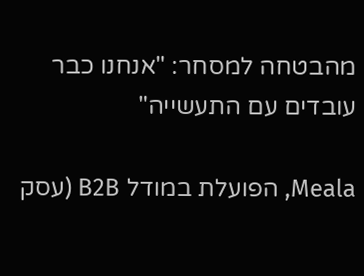מהבטחה למסחר: "אנחנו כבר עובדים עם התעשייה"

Meala, הפועלת במודל B2B (עסק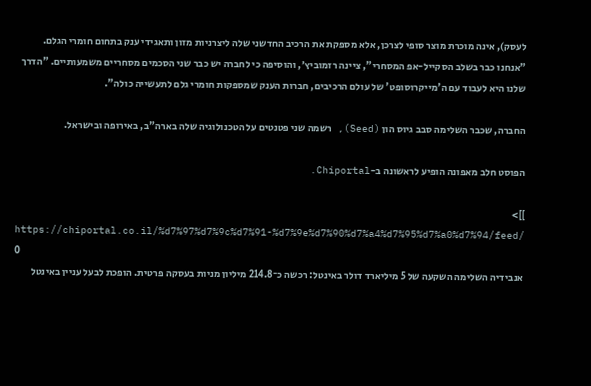לעסק), אינה מוכרת מוצר סופי לצרכן, אלא מספקת את הרכיב החדשני שלה ליצרניות מזון ותאגידי ענק בתחום חומרי הגלם. "אנחנו כבר בשלב הסקייל-אפ המסחרי", ציינה רזמוביץ׳, והוסיפה כי לחברה יש כבר שני הסכמים מסחריים משמעותיים. "הדרך שלנו היא לעבוד עם ה'מייקרוסופט' של עולם הרכיבים, חברות הענק שמספקות חומרי גלם לתעשייה כולה".

החברה, שכבר השלימה סבב גיוס הון (Seed), רשמה שני פטנטים על הטכנולוגיה שלה בארה"ב, באירופה ובישראל.

הפוסט חלב מאפונה הופיע לראשונה ב-Chiportal.

]]>
https://chiportal.co.il/%d7%97%d7%9c%d7%91-%d7%9e%d7%90%d7%a4%d7%95%d7%a0%d7%94/feed/ 0
אנבידיה השלימה השקעה של 5 מיליארד דולר באינטל: רכשה כ־214.8 מיליון מניות בעסקה פרטית. הופכת לבעל עניין באינטל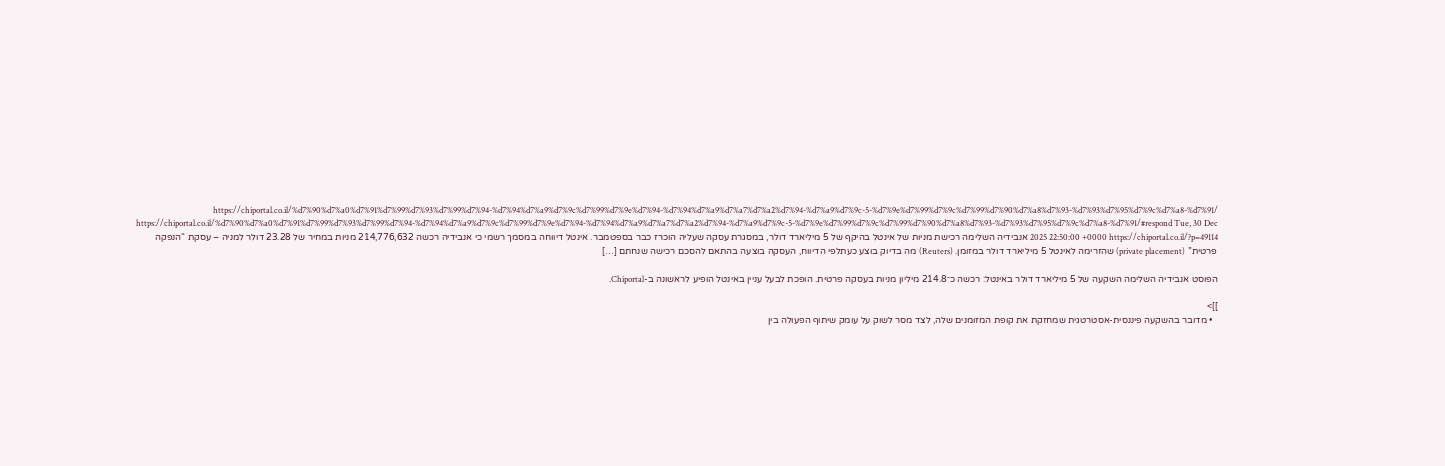https://chiportal.co.il/%d7%90%d7%a0%d7%91%d7%99%d7%93%d7%99%d7%94-%d7%94%d7%a9%d7%9c%d7%99%d7%9e%d7%94-%d7%94%d7%a9%d7%a7%d7%a2%d7%94-%d7%a9%d7%9c-5-%d7%9e%d7%99%d7%9c%d7%99%d7%90%d7%a8%d7%93-%d7%93%d7%95%d7%9c%d7%a8-%d7%91/ https://chiportal.co.il/%d7%90%d7%a0%d7%91%d7%99%d7%93%d7%99%d7%94-%d7%94%d7%a9%d7%9c%d7%99%d7%9e%d7%94-%d7%94%d7%a9%d7%a7%d7%a2%d7%94-%d7%a9%d7%9c-5-%d7%9e%d7%99%d7%9c%d7%99%d7%90%d7%a8%d7%93-%d7%93%d7%95%d7%9c%d7%a8-%d7%91/#respond Tue, 30 Dec 2025 22:50:00 +0000 https://chiportal.co.il/?p=49114 אנבידיה השלימה רכישת מניות של אינטל בהיקף של 5 מיליארד דולר, במסגרת עסקה שעליה הוכרז כבר בספטמבר. אינטל דיווחה במסמך רשמי כי אנבידיה רכשה 214,776,632 מניות במחיר של 23.28 דולר למניה – עסקת “הנפקה פרטית” (private placement) שהזרימה לאינטל 5 מיליארד דולר במזומן. (Reuters) מה בדיוק בוצע כעתלפי הדיווח, העסקה בוצעה בהתאם להסכם רכישה שנחתם […]

הפוסט אנבידיה השלימה השקעה של 5 מיליארד דולר באינטל: רכשה כ־214.8 מיליון מניות בעסקה פרטית. הופכת לבעל עניין באינטל הופיע לראשונה ב-Chiportal.

]]>
  • מדובר בהשקעה פיננסית-אסטרטגית שמחזקת את קופת המזומנים שלה, לצד מסר לשוק על עומק שיתוף הפעולה בין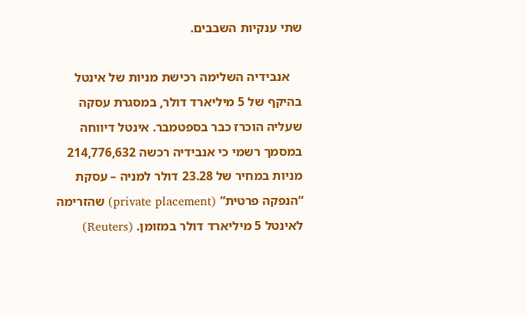שתי ענקיות השבבים.

    אנבידיה השלימה רכישת מניות של אינטל בהיקף של 5 מיליארד דולר, במסגרת עסקה שעליה הוכרז כבר בספטמבר. אינטל דיווחה במסמך רשמי כי אנבידיה רכשה 214,776,632 מניות במחיר של 23.28 דולר למניה – עסקת “הנפקה פרטית” (private placement) שהזרימה לאינטל 5 מיליארד דולר במזומן. (Reuters)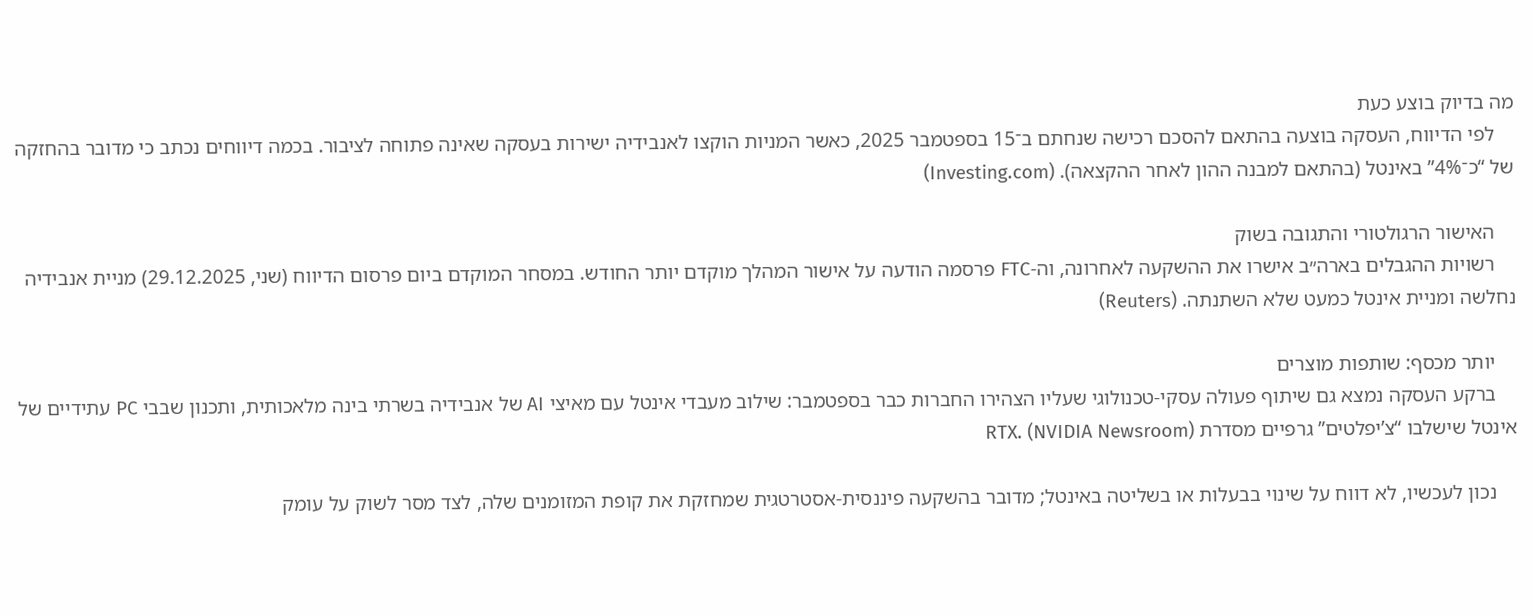מה בדיוק בוצע כעת
    לפי הדיווח, העסקה בוצעה בהתאם להסכם רכישה שנחתם ב־15 בספטמבר 2025, כאשר המניות הוקצו לאנבידיה ישירות בעסקה שאינה פתוחה לציבור. בכמה דיווחים נכתב כי מדובר בהחזקה של “כ־4%” באינטל (בהתאם למבנה ההון לאחר ההקצאה). (Investing.com)

    האישור הרגולטורי והתגובה בשוק
    רשויות ההגבלים בארה״ב אישרו את ההשקעה לאחרונה, וה-FTC פרסמה הודעה על אישור המהלך מוקדם יותר החודש. במסחר המוקדם ביום פרסום הדיווח (שני, 29.12.2025) מניית אנבידיה נחלשה ומניית אינטל כמעט שלא השתנתה. (Reuters)

    יותר מכסף: שותפות מוצרים
    ברקע העסקה נמצא גם שיתוף פעולה עסקי-טכנולוגי שעליו הצהירו החברות כבר בספטמבר: שילוב מעבדי אינטל עם מאיצי AI של אנבידיה בשרתי בינה מלאכותית, ותכנון שבבי PC עתידיים של אינטל שישלבו “צ’יפלטים” גרפיים מסדרת RTX. (NVIDIA Newsroom)

    נכון לעכשיו, לא דווח על שינוי בבעלות או בשליטה באינטל; מדובר בהשקעה פיננסית-אסטרטגית שמחזקת את קופת המזומנים שלה, לצד מסר לשוק על עומק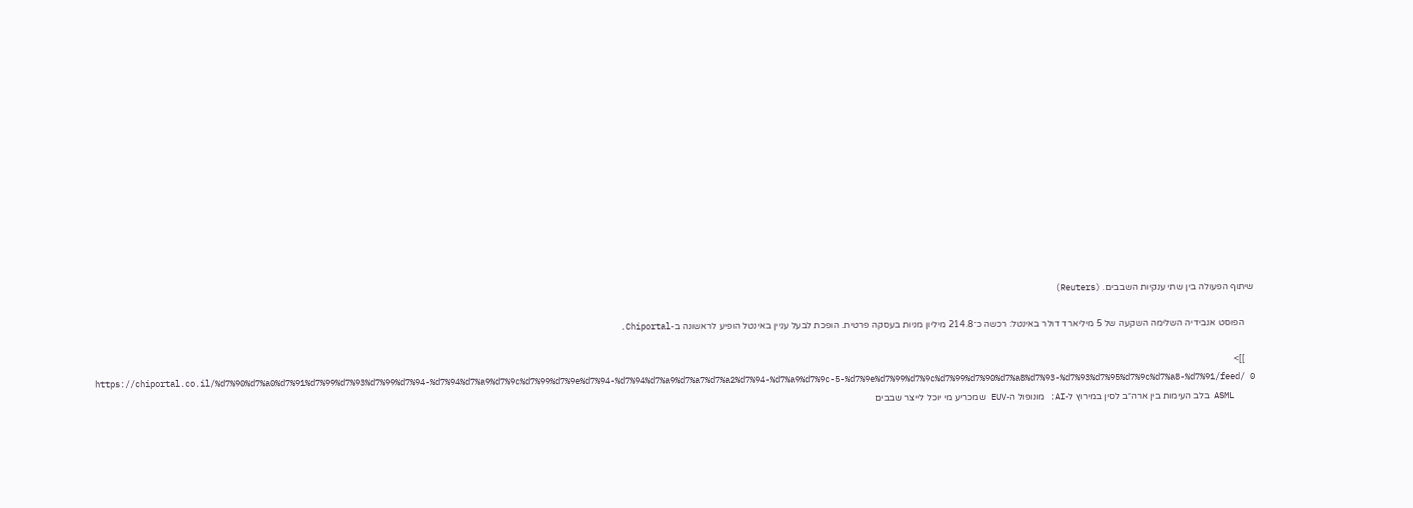שיתוף הפעולה בין שתי ענקיות השבבים. (Reuters)

    הפוסט אנבידיה השלימה השקעה של 5 מיליארד דולר באינטל: רכשה כ־214.8 מיליון מניות בעסקה פרטית. הופכת לבעל עניין באינטל הופיע לראשונה ב-Chiportal.

    ]]>
    https://chiportal.co.il/%d7%90%d7%a0%d7%91%d7%99%d7%93%d7%99%d7%94-%d7%94%d7%a9%d7%9c%d7%99%d7%9e%d7%94-%d7%94%d7%a9%d7%a7%d7%a2%d7%94-%d7%a9%d7%9c-5-%d7%9e%d7%99%d7%9c%d7%99%d7%90%d7%a8%d7%93-%d7%93%d7%95%d7%9c%d7%a8-%d7%91/feed/ 0
    ASML בלב העימות בין ארה״ב לסין במירוץ ל-AI: מונופול ה-EUV שמכריע מי יוכל לייצר שבבים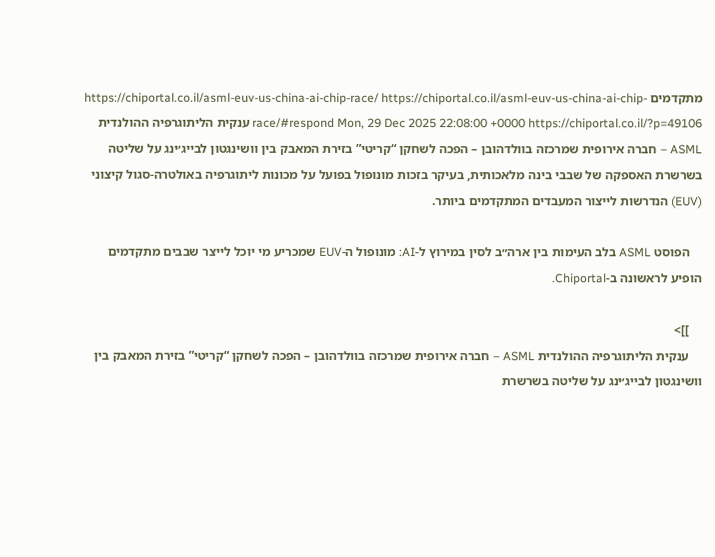מתקדמים https://chiportal.co.il/asml-euv-us-china-ai-chip-race/ https://chiportal.co.il/asml-euv-us-china-ai-chip-race/#respond Mon, 29 Dec 2025 22:08:00 +0000 https://chiportal.co.il/?p=49106 ענקית הליתוגרפיה ההולנדית ASML – חברה אירופית שמרכזה בוולדהובן – הפכה לשחקן “קריטי” בזירת המאבק בין וושינגטון לבייג׳ינג על שליטה בשרשרת האספקה של שבבי בינה מלאכותית, בעיקר בזכות מונופול בפועל על מכונות ליתוגרפיה באולטרה-סגול קיצוני (EUV) הנדרשות לייצור המעבדים המתקדמים ביותר.

    הפוסט ASML בלב העימות בין ארה״ב לסין במירוץ ל-AI: מונופול ה-EUV שמכריע מי יוכל לייצר שבבים מתקדמים הופיע לראשונה ב-Chiportal.

    ]]>
    ענקית הליתוגרפיה ההולנדית ASML – חברה אירופית שמרכזה בוולדהובן – הפכה לשחקן “קריטי” בזירת המאבק בין וושינגטון לבייג׳ינג על שליטה בשרשרת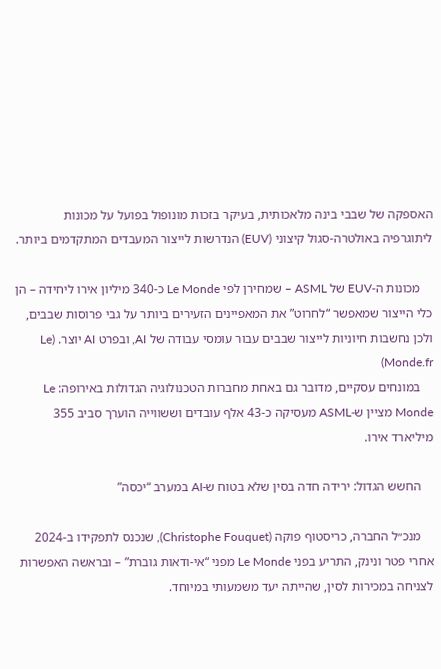האספקה של שבבי בינה מלאכותית, בעיקר בזכות מונופול בפועל על מכונות ליתוגרפיה באולטרה-סגול קיצוני (EUV) הנדרשות לייצור המעבדים המתקדמים ביותר.

    מכונות ה-EUV של ASML – שמחירן לפי Le Monde כ-340 מיליון אירו ליחידה – הן כלי הייצור שמאפשר “לחרוט” את המאפיינים הזעירים ביותר על גבי פרוסות שבבים, ולכן נחשבות חיוניות לייצור שבבים עבור עומסי עבודה של AI, ובפרט AI יוצר. (Le Monde.fr)
    במונחים עסקיים, מדובר גם באחת מחברות הטכנולוגיה הגדולות באירופה: Le Monde מציין ש-ASML מעסיקה כ-43 אלף עובדים וששווייה הוערך סביב 355 מיליארד אירו.

    החשש הגדול: ירידה חדה בסין שלא בטוח ש-AI במערב “יכסה”

    מנכ״ל החברה, כריסטוף פוקה (Christophe Fouquet), שנכנס לתפקידו ב-2024 אחרי פטר ונינק, התריע בפני Le Monde מפני “אי-ודאות גוברת” – ובראשה האפשרות לצניחה במכירות לסין, שהייתה יעד משמעותי במיוחד.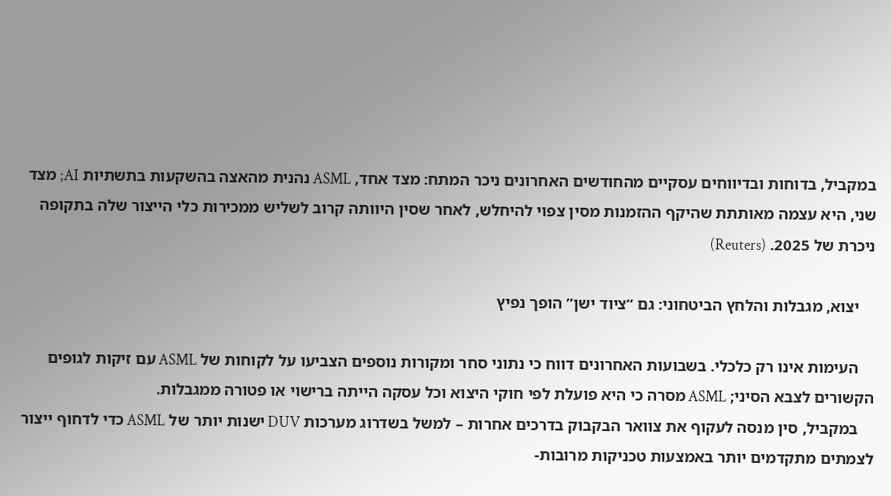במקביל, בדוחות ובדיווחים עסקיים מהחודשים האחרונים ניכר המתח: מצד אחד, ASML נהנית מהאצה בהשקעות בתשתיות AI; מצד שני, היא עצמה מאותתת שהיקף ההזמנות מסין צפוי להיחלש, לאחר שסין היוותה קרוב לשליש ממכירות כלי הייצור שלה בתקופה ניכרת של 2025. (Reuters)

    יצוא, מגבלות והלחץ הביטחוני: גם “ציוד ישן” הופך נפיץ

    העימות אינו רק כלכלי. בשבועות האחרונים דווח כי נתוני סחר ומקורות נוספים הצביעו על לקוחות של ASML עם זיקות לגופים הקשורים לצבא הסיני; ASML מסרה כי היא פועלת לפי חוקי היצוא וכל עסקה הייתה ברישוי או פטורה ממגבלות.
    במקביל, סין מנסה לעקוף את צוואר הבקבוק בדרכים אחרות – למשל בשדרוג מערכות DUV ישנות יותר של ASML כדי לדחוף ייצור לצמתים מתקדמים יותר באמצעות טכניקות מרובות-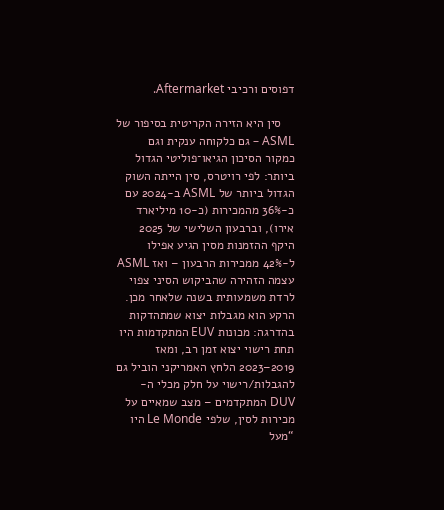דפוסים ורכיבי Aftermarket.

    סין היא הזירה הקריטית בסיפור של ASML – גם כלקוחה ענקית וגם כמקור הסיכון הגיאו־פוליטי הגדול ביותר: לפי רויטרס, סין הייתה השוק הגדול ביותר של ASML ב-2024 עם כ-36% מהמכירות (כ-10 מיליארד אירו), וברבעון השלישי של 2025 היקף ההזמנות מסין הגיע אפילו ל-42% ממכירות הרבעון – ואז ASML עצמה הזהירה שהביקוש הסיני צפוי לרדת משמעותית בשנה שלאחר מכן. הרקע הוא מגבלות יצוא שמתהדקות בהדרגה: מכונות EUV המתקדמות היו תחת רישוי יצוא זמן רב, ומאז 2019–2023 הלחץ האמריקני הוביל גם להגבלות/רישוי על חלק מכלי ה-DUV המתקדמים – מצב שמאיים על מכירות לסין, שלפי Le Monde היו “מעל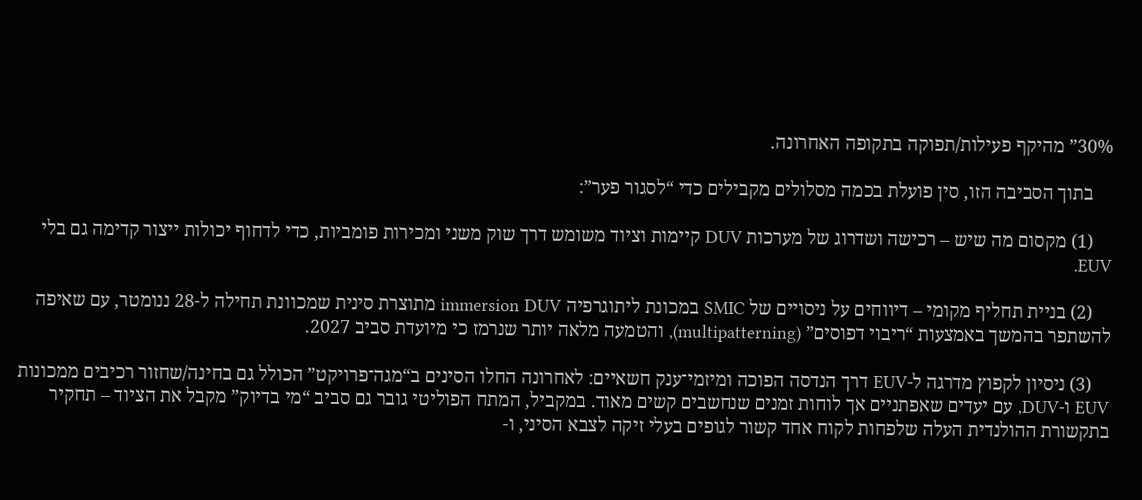30%” מהיקף פעילות/תפוקה בתקופה האחרונה.

    בתוך הסביבה הזו, סין פועלת בכמה מסלולים מקבילים כדי “לסגור פער”:

    (1) מקסום מה שיש – רכישה ושדרוג של מערכות DUV קיימות וציוד משומש דרך שוק משני ומכירות פומביות, כדי לדחוף יכולות ייצור קדימה גם בלי EUV.

    (2) בניית תחליף מקומי – דיווחים על ניסויים של SMIC במכונת ליתוגרפיה immersion DUV מתוצרת סינית שמכוונת תחילה ל-28 ננומטר, עם שאיפה להשתפר בהמשך באמצעות “ריבוי דפוסים” (multipatterning), והטמעה מלאה יותר שנרמז כי מיועדת סביב 2027.

    (3) ניסיון לקפוץ מדרגה ל-EUV דרך הנדסה הפוכה ומיזמי־ענק חשאיים: לאחרונה החלו הסינים ב“מגה־פרויקט” הכולל גם בחינה/שחזור רכיבים ממכונות EUV ו-DUV, עם יעדים שאפתניים אך לוחות זמנים שנחשבים קשים מאוד. במקביל, המתח הפוליטי גובר גם סביב “מי בדיוק” מקבל את הציוד – תחקיר בתקשורת ההולנדית העלה שלפחות לקוח אחד קשור לגופים בעלי זיקה לצבא הסיני, ו-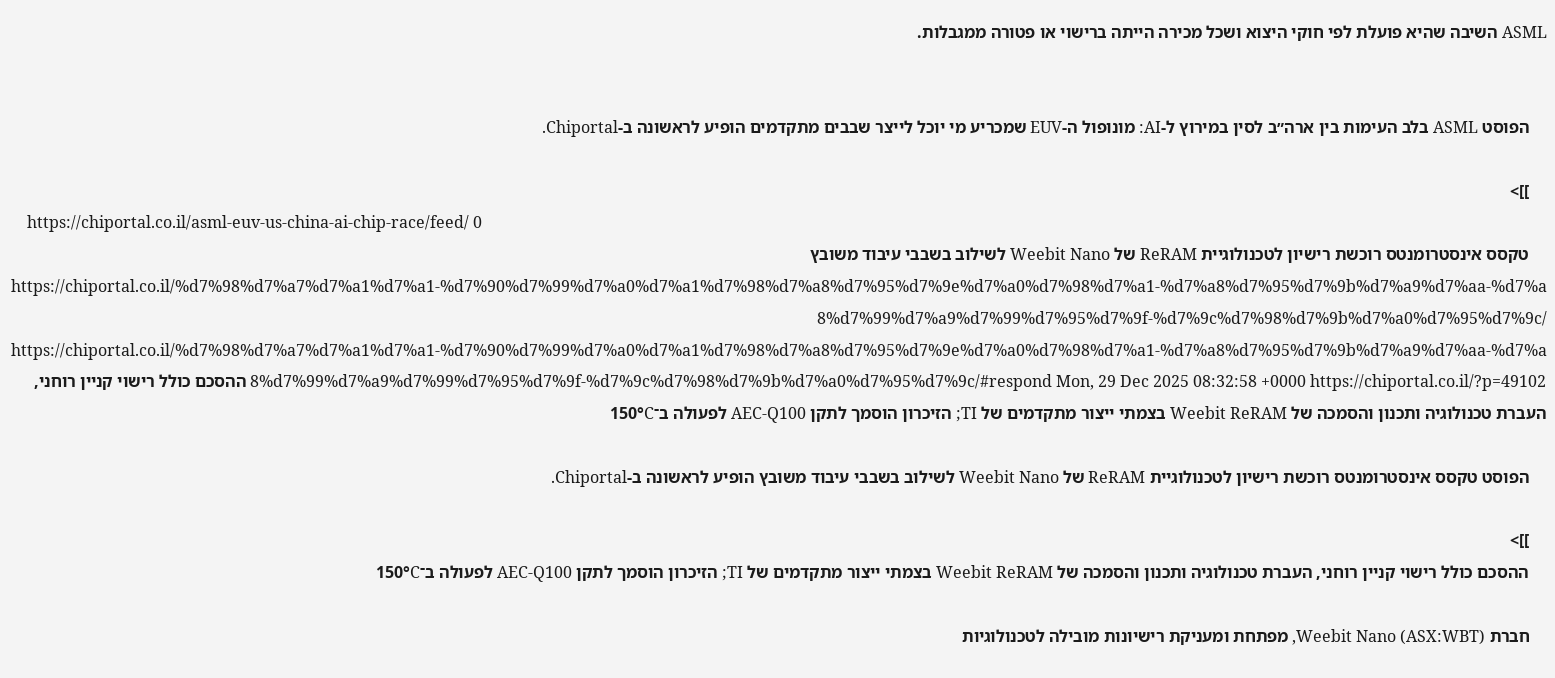ASML השיבה שהיא פועלת לפי חוקי היצוא ושכל מכירה הייתה ברישוי או פטורה ממגבלות.


    הפוסט ASML בלב העימות בין ארה״ב לסין במירוץ ל-AI: מונופול ה-EUV שמכריע מי יוכל לייצר שבבים מתקדמים הופיע לראשונה ב-Chiportal.

    ]]>
    https://chiportal.co.il/asml-euv-us-china-ai-chip-race/feed/ 0
    טקסס אינסטרומנטס רוכשת רישיון לטכנולוגיית ReRAM של Weebit Nano לשילוב בשבבי עיבוד משובץ https://chiportal.co.il/%d7%98%d7%a7%d7%a1%d7%a1-%d7%90%d7%99%d7%a0%d7%a1%d7%98%d7%a8%d7%95%d7%9e%d7%a0%d7%98%d7%a1-%d7%a8%d7%95%d7%9b%d7%a9%d7%aa-%d7%a8%d7%99%d7%a9%d7%99%d7%95%d7%9f-%d7%9c%d7%98%d7%9b%d7%a0%d7%95%d7%9c/ https://chiportal.co.il/%d7%98%d7%a7%d7%a1%d7%a1-%d7%90%d7%99%d7%a0%d7%a1%d7%98%d7%a8%d7%95%d7%9e%d7%a0%d7%98%d7%a1-%d7%a8%d7%95%d7%9b%d7%a9%d7%aa-%d7%a8%d7%99%d7%a9%d7%99%d7%95%d7%9f-%d7%9c%d7%98%d7%9b%d7%a0%d7%95%d7%9c/#respond Mon, 29 Dec 2025 08:32:58 +0000 https://chiportal.co.il/?p=49102 ההסכם כולל רישוי קניין רוחני, העברת טכנולוגיה ותכנון והסמכה של Weebit ReRAM בצמתי ייצור מתקדמים של TI; הזיכרון הוסמך לתקן AEC-Q100 לפעולה ב־150°C

    הפוסט טקסס אינסטרומנטס רוכשת רישיון לטכנולוגיית ReRAM של Weebit Nano לשילוב בשבבי עיבוד משובץ הופיע לראשונה ב-Chiportal.

    ]]>
    ההסכם כולל רישוי קניין רוחני, העברת טכנולוגיה ותכנון והסמכה של Weebit ReRAM בצמתי ייצור מתקדמים של TI; הזיכרון הוסמך לתקן AEC-Q100 לפעולה ב־150°C

    חברת Weebit Nano (ASX:WBT), מפתחת ומעניקת רישיונות מובילה לטכנולוגיות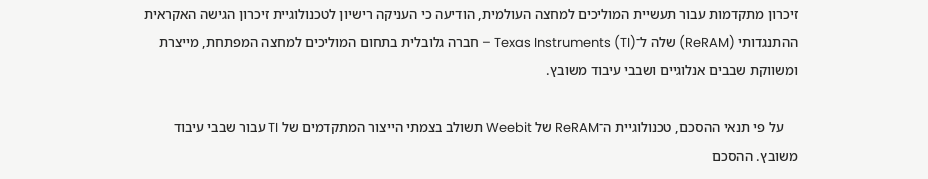זיכרון מתקדמות עבור תעשיית המוליכים למחצה העולמית, הודיעה כי העניקה רישיון לטכנולוגיית זיכרון הגישה האקראית ההתנגדותי (ReRAM) שלה ל־Texas Instruments (TI) – חברה גלובלית בתחום המוליכים למחצה המפתחת, מייצרת ומשווקת שבבים אנלוגיים ושבבי עיבוד משובץ.

    על פי תנאי ההסכם, טכנולוגיית ה־ReRAM של Weebit תשולב בצמתי הייצור המתקדמים של TI עבור שבבי עיבוד משובץ. ההסכם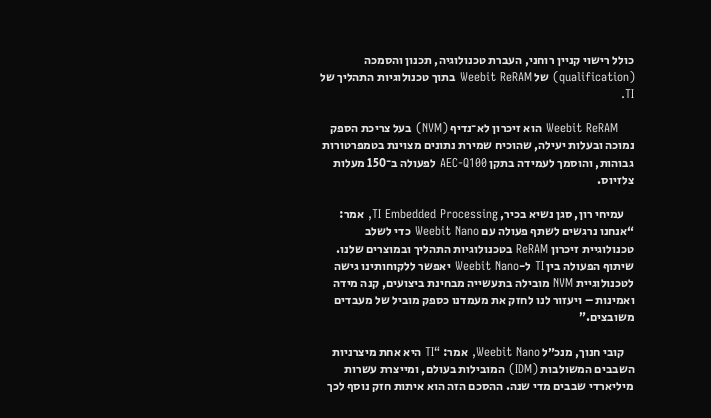כולל רישוי קניין רוחני, העברת טכנולוגיה, תכנון והסמכה (qualification) של Weebit ReRAM בתוך טכנולוגיות התהליך של TI.

    Weebit ReRAM הוא זיכרון לא־נדיף (NVM) בעל צריכת הספק נמוכה ובעלות יעילה, שהוכיח שמירת נתונים מצוינת בטמפרטורות גבוהות, והוסמך לעמידה בתקן AEC-Q100 לפעולה ב־150 מעלות צלזיוס.

    עמיחי רון, סגן נשיא בכיר, TI Embedded Processing, אמר: “אנחנו נרגשים לשתף פעולה עם Weebit Nano כדי לשלב טכנולוגיית זיכרון ReRAM בטכנולוגיות התהליך ובמוצרים שלנו. שיתוף הפעולה בין TI ל-Weebit Nano יאפשר ללקוחותינו גישה לטכנולוגיית NVM מובילה בתעשייה מבחינת ביצועים, קנה מידה ואמינות – ויעזור לנו לחזק את מעמדנו כספק מוביל של מעבדים משובצים.”

    קובי חנוך, מנכ״ל Weebit Nano, אמר: “TI היא אחת מיצרניות השבבים המשולבות (IDM) המובילות בעולם, ומייצרת עשרות מיליארדי שבבים מדי שנה. ההסכם הזה הוא איתות חזק נוסף לכך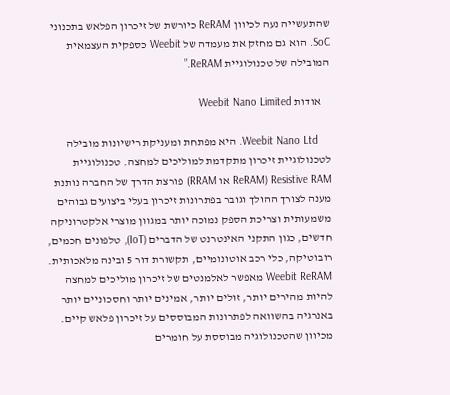שהתעשייה נעה לכיוון ReRAM כיורשת של זיכרון הפלאש בתכנוני SoC. הוא גם מחזק את מעמדה של Weebit כספקית העצמאית המובילה של טכנולוגיית ReRAM.”

    אודות Weebit Nano Limited

    Weebit Nano Ltd. היא מפתחת ומעניקת רישיונות מובילה לטכנולוגיית זיכרון מתקדמת למוליכים למחצה. טכנולוגיית Resistive RAM (ReRAM או RRAM) פורצת הדרך של החברה נותנת מענה לצורך ההולך וגובר בפתרונות זיכרון בעלי ביצועים גבוהים משמעותית וצריכת הספק נמוכה יותר במגוון מוצרי אלקטרוניקה חדשים, כגון התקני האינטרנט של הדברים (IoT), טלפונים חכמים, רובוטיקה, כלי רכב אוטונומיים, תקשורת דור 5 ובינה מלאכותית. Weebit ReRAM מאפשר לאלמנטים של זיכרון מוליכים למחצה להיות מהירים יותר, זולים יותר, אמינים יותר וחסכוניים יותר באנרגיה בהשוואה לפתרונות המבוססים על זיכרון פלאש קיים. מכיוון שהטכנולוגיה מבוססת על חומרים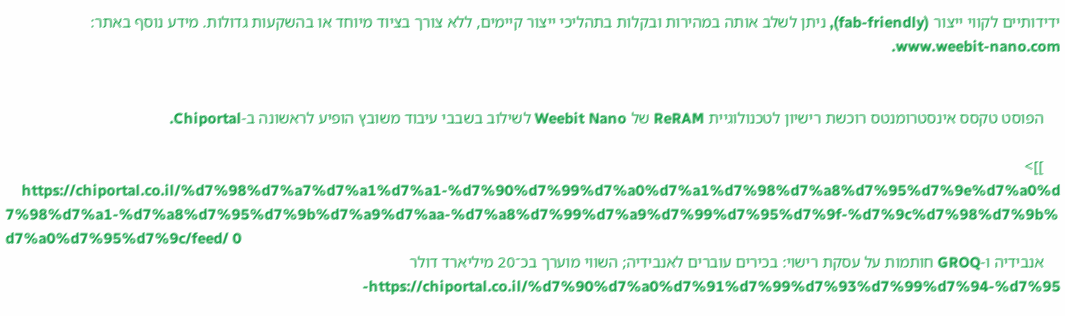ידידותיים לקווי ייצור (fab-friendly), ניתן לשלב אותה במהירות ובקלות בתהליכי ייצור קיימים, ללא צורך בציוד מיוחד או בהשקעות גדולות. מידע נוסף באתר: www.weebit-nano.com.


    הפוסט טקסס אינסטרומנטס רוכשת רישיון לטכנולוגיית ReRAM של Weebit Nano לשילוב בשבבי עיבוד משובץ הופיע לראשונה ב-Chiportal.

    ]]>
    https://chiportal.co.il/%d7%98%d7%a7%d7%a1%d7%a1-%d7%90%d7%99%d7%a0%d7%a1%d7%98%d7%a8%d7%95%d7%9e%d7%a0%d7%98%d7%a1-%d7%a8%d7%95%d7%9b%d7%a9%d7%aa-%d7%a8%d7%99%d7%a9%d7%99%d7%95%d7%9f-%d7%9c%d7%98%d7%9b%d7%a0%d7%95%d7%9c/feed/ 0
    אנבידיה ו-GROQ חותמות על עסקת רישוי: בכירים עוברים לאנבידיה; השווי מוערך בכ־20 מיליארד דולר https://chiportal.co.il/%d7%90%d7%a0%d7%91%d7%99%d7%93%d7%99%d7%94-%d7%95-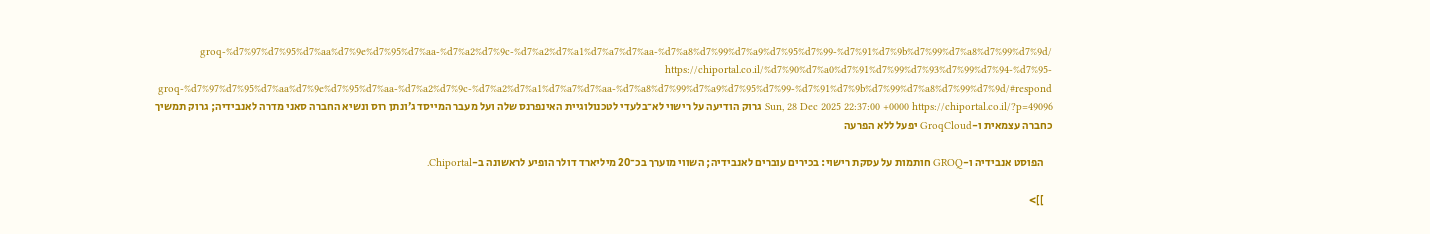groq-%d7%97%d7%95%d7%aa%d7%9e%d7%95%d7%aa-%d7%a2%d7%9c-%d7%a2%d7%a1%d7%a7%d7%aa-%d7%a8%d7%99%d7%a9%d7%95%d7%99-%d7%91%d7%9b%d7%99%d7%a8%d7%99%d7%9d/ https://chiportal.co.il/%d7%90%d7%a0%d7%91%d7%99%d7%93%d7%99%d7%94-%d7%95-groq-%d7%97%d7%95%d7%aa%d7%9e%d7%95%d7%aa-%d7%a2%d7%9c-%d7%a2%d7%a1%d7%a7%d7%aa-%d7%a8%d7%99%d7%a9%d7%95%d7%99-%d7%91%d7%9b%d7%99%d7%a8%d7%99%d7%9d/#respond Sun, 28 Dec 2025 22:37:00 +0000 https://chiportal.co.il/?p=49096 גרוק הודיעה על רישוי לא־בלעדי לטכנולוגיית האינפרנס שלה ועל מעבר המייסד ג׳ונתן רוס ונשיא החברה סאני מדרה לאנבידיה; גרוק תמשיך כחברה עצמאית ו-GroqCloud יפעל ללא הפרעה

    הפוסט אנבידיה ו-GROQ חותמות על עסקת רישוי: בכירים עוברים לאנבידיה; השווי מוערך בכ־20 מיליארד דולר הופיע לראשונה ב-Chiportal.

    ]]>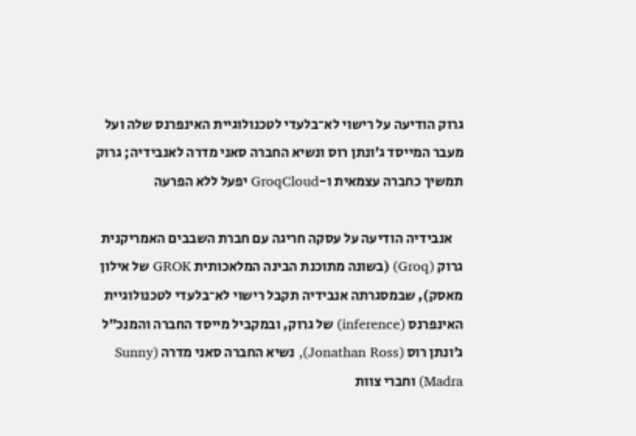גרוק הודיעה על רישוי לא־בלעדי לטכנולוגיית האינפרנס שלה ועל מעבר המייסד ג׳ונתן רוס ונשיא החברה סאני מדרה לאנבידיה; גרוק תמשיך כחברה עצמאית ו-GroqCloud יפעל ללא הפרעה

    אנבידיה הודיעה על עסקה חריגה עם חברת השבבים האמריקנית גרוק (Groq) (בשונה מתוכנת הבינה המלאכותית GROK של אילון מאסק), שבמסגרתה אנבידיה תקבל רישוי לא־בלעדי לטכנולוגיית האינפרנס (inference) של גרוק, ובמקביל מייסד החברה והמנכ״ל ג׳ונתן רוס (Jonathan Ross), נשיא החברה סאני מדרה (Sunny Madra) וחברי צוות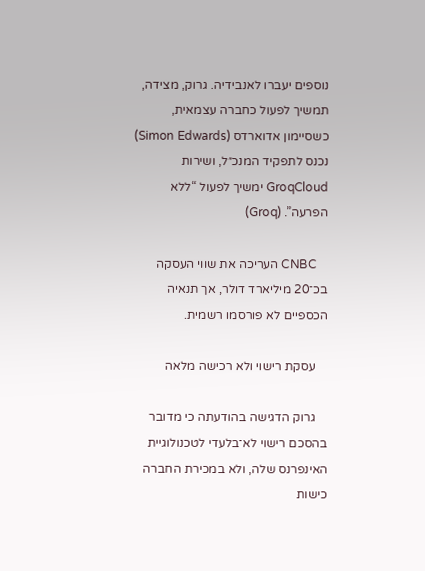נוספים יעברו לאנבידיה. גרוק, מצידה, תמשיך לפעול כחברה עצמאית, כשסיימון אדוארדס (Simon Edwards) נכנס לתפקיד המנכ״ל, ושירות GroqCloud ימשיך לפעול “ללא הפרעה”. (Groq)

    CNBC העריכה את שווי העסקה בכ־20 מיליארד דולר, אך תנאיה הכספיים לא פורסמו רשמית.

    עסקת רישוי ולא רכישה מלאה

    גרוק הדגישה בהודעתה כי מדובר בהסכם רישוי לא־בלעדי לטכנולוגיית האינפרנס שלה, ולא במכירת החברה כישות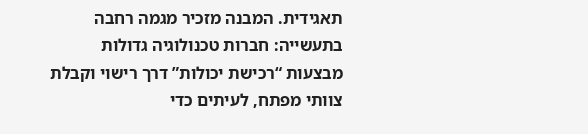תאגידית. המבנה מזכיר מגמה רחבה בתעשייה: חברות טכנולוגיה גדולות מבצעות “רכישת יכולות” דרך רישוי וקבלת צוותי מפתח, לעיתים כדי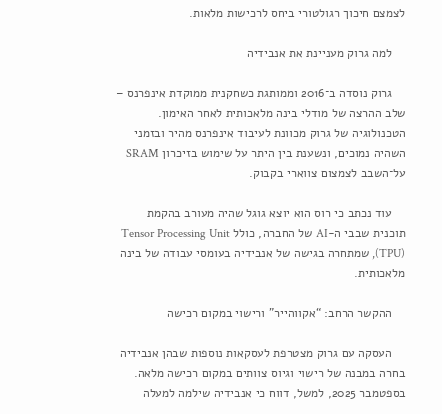לצמצם חיכוך רגולטורי ביחס לרכישות מלאות.

    למה גרוק מעניינת את אנבידיה

    גרוק נוסדה ב־2016 וממותגת כשחקנית ממוקדת אינפרנס – שלב ההרצה של מודלי בינה מלאכותית לאחר האימון. הטכנולוגיה של גרוק מכוונת לעיבוד אינפרנס מהיר ובזמני השהיה נמוכים, ונשענת בין היתר על שימוש בזיכרון SRAM על־השבב לצמצום צווארי בקבוק.

    עוד נכתב כי רוס הוא יוצא גוגל שהיה מעורב בהקמת תוכנית שבבי ה-AI של החברה, כולל Tensor Processing Unit (TPU), שמתחרה בגישה של אנבידיה בעומסי עבודה של בינה מלאכותית.

    ההקשר הרחב: “אקווהייר” ורישוי במקום רכישה

    העסקה עם גרוק מצטרפת לעסקאות נוספות שבהן אנבידיה בחרה במבנה של רישוי וגיוס צוותים במקום רכישה מלאה. בספטמבר 2025, למשל, דווח כי אנבידיה שילמה למעלה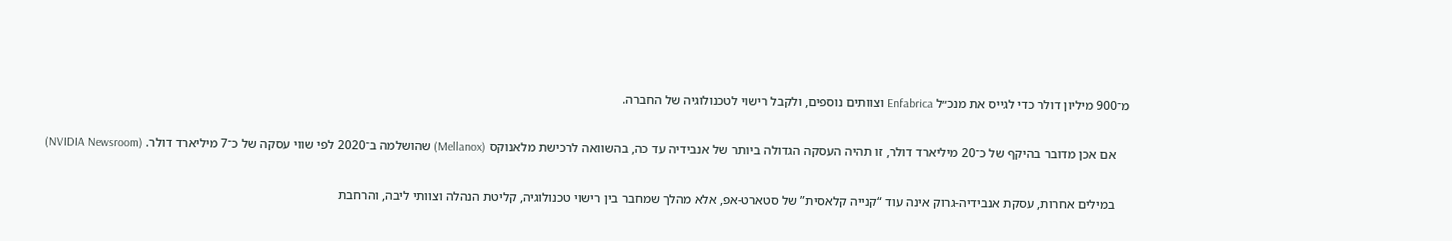מ־900 מיליון דולר כדי לגייס את מנכ״ל Enfabrica וצוותים נוספים, ולקבל רישוי לטכנולוגיה של החברה.

    אם אכן מדובר בהיקף של כ־20 מיליארד דולר, זו תהיה העסקה הגדולה ביותר של אנבידיה עד כה, בהשוואה לרכישת מלאנוקס (Mellanox) שהושלמה ב־2020 לפי שווי עסקה של כ־7 מיליארד דולר. (NVIDIA Newsroom)

    במילים אחרות, עסקת אנבידיה-גרוק אינה עוד “קנייה קלאסית” של סטארט-אפ, אלא מהלך שמחבר בין רישוי טכנולוגיה, קליטת הנהלה וצוותי ליבה, והרחבת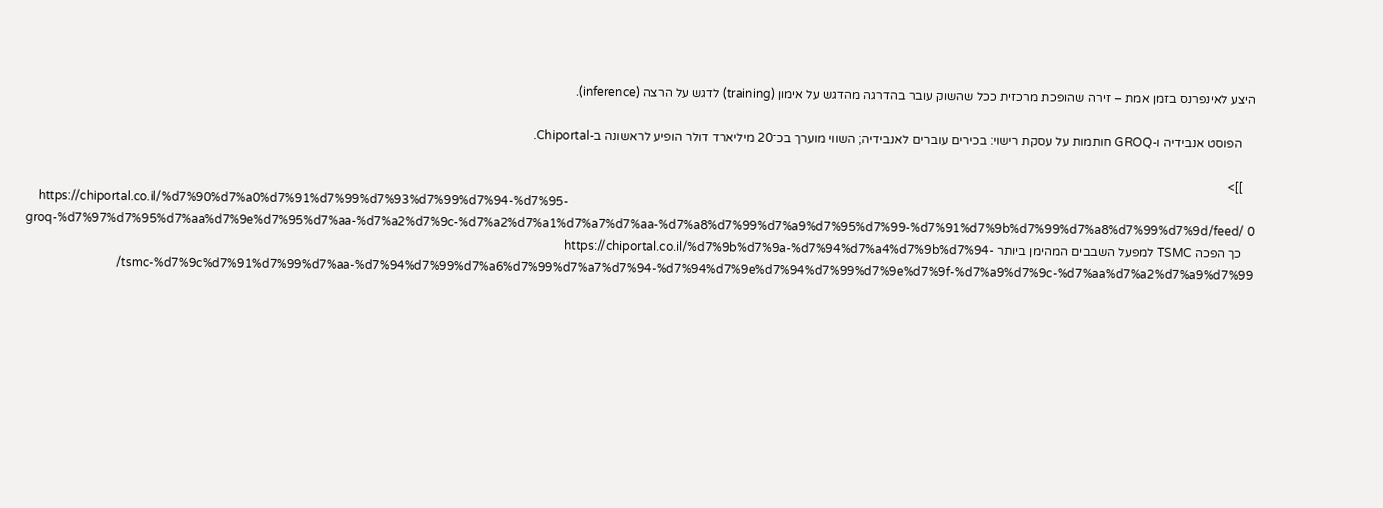היצע לאינפרנס בזמן אמת – זירה שהופכת מרכזית ככל שהשוק עובר בהדרגה מהדגש על אימון (training) לדגש על הרצה (inference).

    הפוסט אנבידיה ו-GROQ חותמות על עסקת רישוי: בכירים עוברים לאנבידיה; השווי מוערך בכ־20 מיליארד דולר הופיע לראשונה ב-Chiportal.

    ]]>
    https://chiportal.co.il/%d7%90%d7%a0%d7%91%d7%99%d7%93%d7%99%d7%94-%d7%95-groq-%d7%97%d7%95%d7%aa%d7%9e%d7%95%d7%aa-%d7%a2%d7%9c-%d7%a2%d7%a1%d7%a7%d7%aa-%d7%a8%d7%99%d7%a9%d7%95%d7%99-%d7%91%d7%9b%d7%99%d7%a8%d7%99%d7%9d/feed/ 0
    כך הפכה TSMC למפעל השבבים המהימן ביותר https://chiportal.co.il/%d7%9b%d7%9a-%d7%94%d7%a4%d7%9b%d7%94-tsmc-%d7%9c%d7%91%d7%99%d7%aa-%d7%94%d7%99%d7%a6%d7%99%d7%a7%d7%94-%d7%94%d7%9e%d7%94%d7%99%d7%9e%d7%9f-%d7%a9%d7%9c-%d7%aa%d7%a2%d7%a9%d7%99/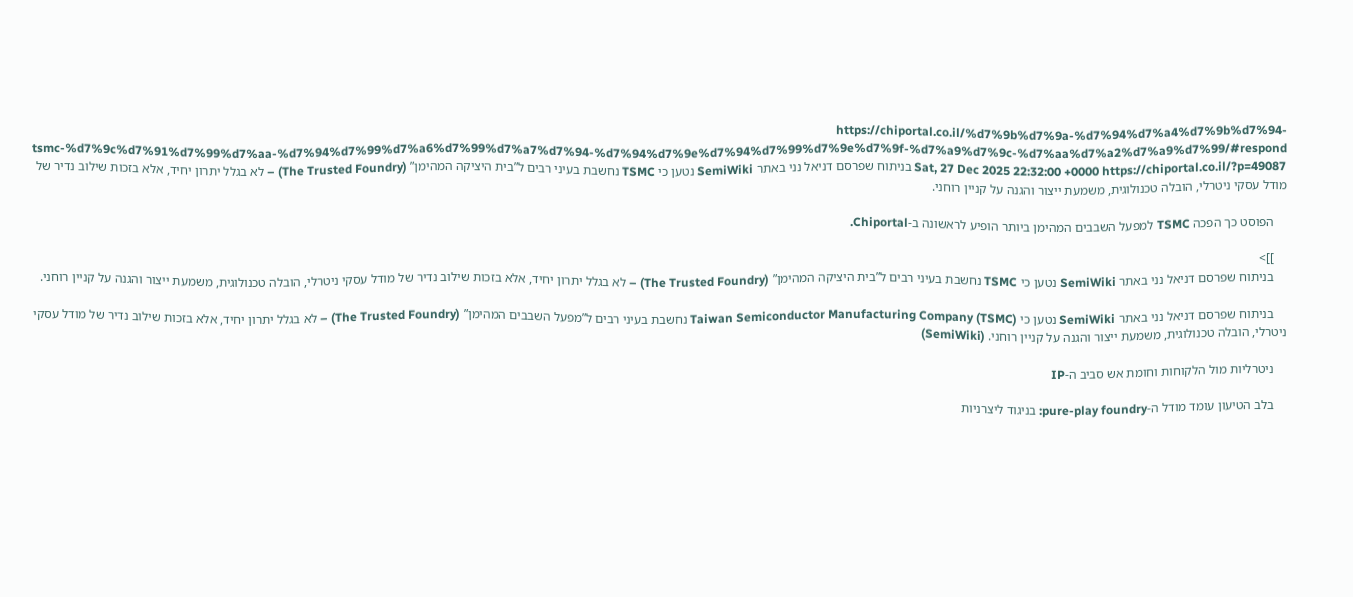https://chiportal.co.il/%d7%9b%d7%9a-%d7%94%d7%a4%d7%9b%d7%94-tsmc-%d7%9c%d7%91%d7%99%d7%aa-%d7%94%d7%99%d7%a6%d7%99%d7%a7%d7%94-%d7%94%d7%9e%d7%94%d7%99%d7%9e%d7%9f-%d7%a9%d7%9c-%d7%aa%d7%a2%d7%a9%d7%99/#respond Sat, 27 Dec 2025 22:32:00 +0000 https://chiportal.co.il/?p=49087 בניתוח שפרסם דניאל נני באתר SemiWiki נטען כי TSMC נחשבת בעיני רבים ל”בית היציקה המהימן” (The Trusted Foundry) – לא בגלל יתרון יחיד, אלא בזכות שילוב נדיר של מודל עסקי ניטרלי, הובלה טכנולוגית, משמעת ייצור והגנה על קניין רוחני.

    הפוסט כך הפכה TSMC למפעל השבבים המהימן ביותר הופיע לראשונה ב-Chiportal.

    ]]>
    בניתוח שפרסם דניאל נני באתר SemiWiki נטען כי TSMC נחשבת בעיני רבים ל”בית היציקה המהימן” (The Trusted Foundry) – לא בגלל יתרון יחיד, אלא בזכות שילוב נדיר של מודל עסקי ניטרלי, הובלה טכנולוגית, משמעת ייצור והגנה על קניין רוחני.

    בניתוח שפרסם דניאל נני באתר SemiWiki נטען כי Taiwan Semiconductor Manufacturing Company (TSMC) נחשבת בעיני רבים ל”מפעל השבבים המהימן” (The Trusted Foundry) – לא בגלל יתרון יחיד, אלא בזכות שילוב נדיר של מודל עסקי ניטרלי, הובלה טכנולוגית, משמעת ייצור והגנה על קניין רוחני. (SemiWiki)

    ניטרליות מול הלקוחות וחומת אש סביב ה-IP

    בלב הטיעון עומד מודל ה-pure-play foundry: בניגוד ליצרניות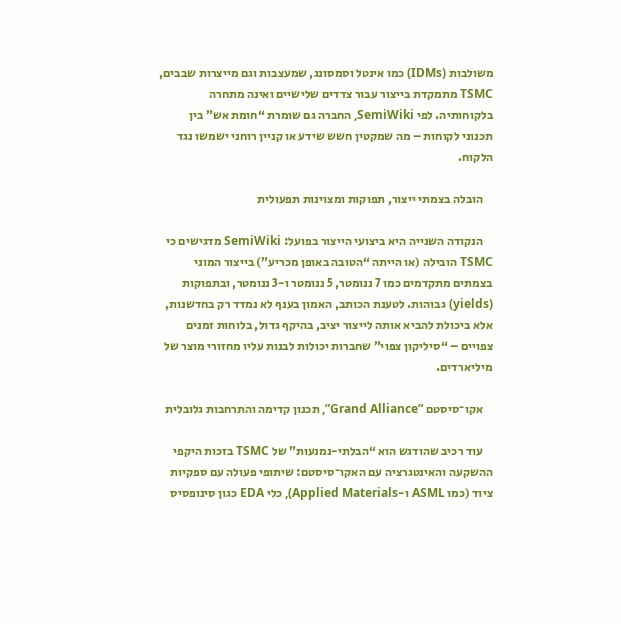משולבות (IDMs) כמו אינטל וסמסונג, שמעצבות וגם מייצרות שבבים, TSMC מתמקדת בייצור עבור צדדים שלישיים ואינה מתחרה בלקוחותיה. לפי SemiWiki, החברה גם שומרת “חומת אש” בין תכנוני לקוחות – מה שמקטין חשש שידע או קניין רוחני ישמשו נגד הלקוח.

    הובלה בצמתי ייצור, תפוקות ומצוינות תפעולית

    הנקודה השנייה היא ביצועי הייצור בפועל: SemiWiki מדגישים כי TSMC הובילה (או הייתה “הטובה באופן מכריע”) בייצור המוני בצמתים מתקדמים כמו 7 ננומטר, 5 ננומטר ו-3 ננומטר, ובתפוקות (yields) גבוהות. לטענת הכותב, האמון בענף לא נמדד רק בחדשנות, אלא ביכולת להביא אותה לייצור יציב, בהיקף גדול, בלוחות זמנים צפויים – “סיליקון צפוי” שחברות יכולות לבנות עליו מחזורי מוצר של מיליארדים.

    אקו־סיסטם “Grand Alliance”, תכנון קדימה והתרחבות גלובלית

    עוד רכיב שהודגש הוא “הבלתי-נמנעות” של TSMC בזכות היקפי ההשקעה והאינטגרציה עם האקו־סיסטם: שיתופי פעולה עם ספקיות ציוד (כמו ASML ו-Applied Materials), כלי EDA כגון סינופסיס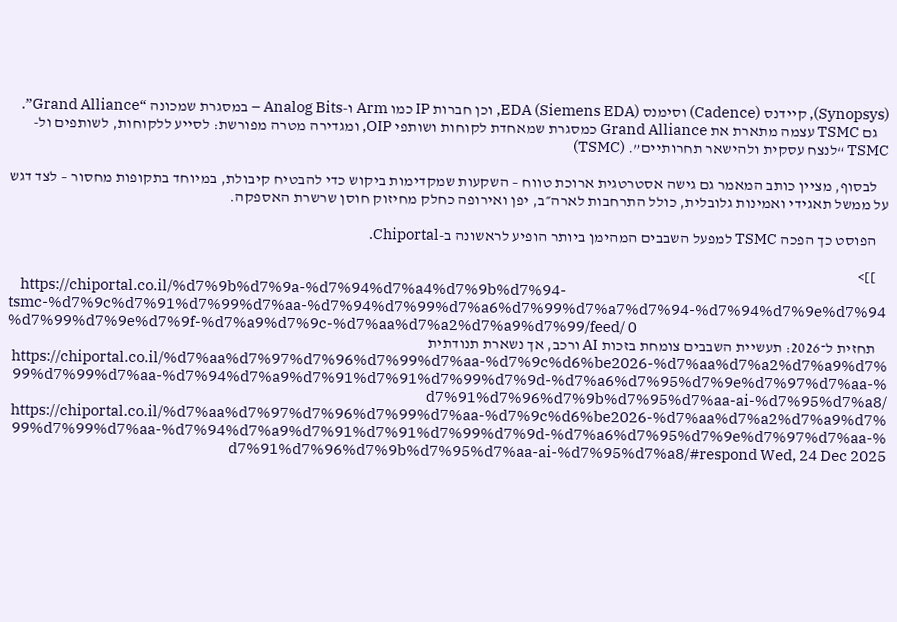(Synopsys), קיידנס (Cadence) וסימנס EDA (Siemens EDA), וכן חברות IP כמו Arm ו-Analog Bits – במסגרת שמכונה “Grand Alliance”.
    גם TSMC עצמה מתארת את Grand Alliance כמסגרת שמאחדת לקוחות ושותפי OIP, ומגדירה מטרה מפורשת: לסייע ללקוחות, לשותפים ול-TSMC “לנצח עסקית ולהישאר תחרותיים”. (TSMC)

    לבסוף, מציין כותב המאמר גם גישה אסטרטגית ארוכת טווח – השקעות שמקדימות ביקוש כדי להבטיח קיבולת, במיוחד בתקופות מחסור – לצד דגש על ממשל תאגידי ואמינות גלובלית, כולל התרחבות לארה״ב, יפן ואירופה כחלק מחיזוק חוסן שרשרת האספקה.

    הפוסט כך הפכה TSMC למפעל השבבים המהימן ביותר הופיע לראשונה ב-Chiportal.

    ]]>
    https://chiportal.co.il/%d7%9b%d7%9a-%d7%94%d7%a4%d7%9b%d7%94-tsmc-%d7%9c%d7%91%d7%99%d7%aa-%d7%94%d7%99%d7%a6%d7%99%d7%a7%d7%94-%d7%94%d7%9e%d7%94%d7%99%d7%9e%d7%9f-%d7%a9%d7%9c-%d7%aa%d7%a2%d7%a9%d7%99/feed/ 0
    תחזית ל־2026: תעשיית השבבים צומחת בזכות AI ורכב, אך נשארת תנודתית https://chiportal.co.il/%d7%aa%d7%97%d7%96%d7%99%d7%aa-%d7%9c%d6%be2026-%d7%aa%d7%a2%d7%a9%d7%99%d7%99%d7%aa-%d7%94%d7%a9%d7%91%d7%91%d7%99%d7%9d-%d7%a6%d7%95%d7%9e%d7%97%d7%aa-%d7%91%d7%96%d7%9b%d7%95%d7%aa-ai-%d7%95%d7%a8/ https://chiportal.co.il/%d7%aa%d7%97%d7%96%d7%99%d7%aa-%d7%9c%d6%be2026-%d7%aa%d7%a2%d7%a9%d7%99%d7%99%d7%aa-%d7%94%d7%a9%d7%91%d7%91%d7%99%d7%9d-%d7%a6%d7%95%d7%9e%d7%97%d7%aa-%d7%91%d7%96%d7%9b%d7%95%d7%aa-ai-%d7%95%d7%a8/#respond Wed, 24 Dec 2025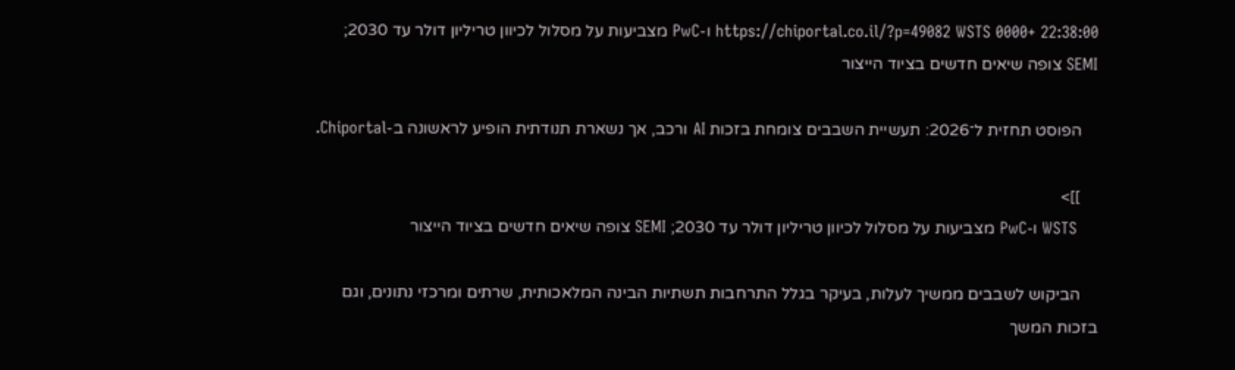22:38:00 +0000 https://chiportal.co.il/?p=49082 WSTS ו-PwC מצביעות על מסלול לכיוון טריליון דולר עד 2030; SEMI צופה שיאים חדשים בציוד הייצור

    הפוסט תחזית ל־2026: תעשיית השבבים צומחת בזכות AI ורכב, אך נשארת תנודתית הופיע לראשונה ב-Chiportal.

    ]]>
    WSTS ו-PwC מצביעות על מסלול לכיוון טריליון דולר עד 2030; SEMI צופה שיאים חדשים בציוד הייצור

    הביקוש לשבבים ממשיך לעלות, בעיקר בגלל התרחבות תשתיות הבינה המלאכותית, שרתים ומרכזי נתונים, וגם בזכות המשך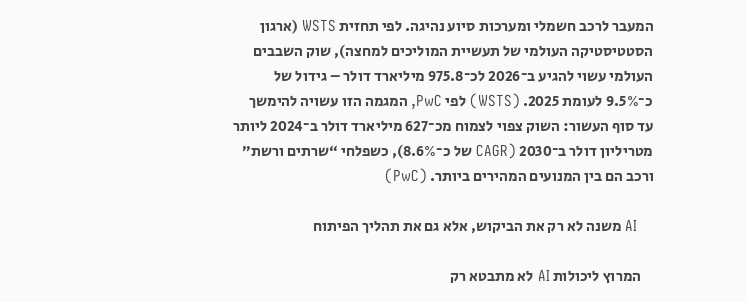המעבר לרכב חשמלי ומערכות סיוע נהיגה. לפי תחזית WSTS (ארגון הסטטיסטיקה העולמי של תעשיית המוליכים למחצה), שוק השבבים העולמי עשוי להגיע ב־2026 לכ־975.8 מיליארד דולר – גידול של כ־9.5% לעומת 2025. (WSTS) לפי PwC, המגמה הזו עשויה להימשך עד סוף העשור: השוק צפוי לצמוח מכ־627 מיליארד דולר ב־2024 ליותר מטריליון דולר ב־2030 (CAGR של כ־8.6%), כשפלחי “שרתים ורשת” ורכב הם בין המנועים המהירים ביותר. (PwC)

    AI משנה לא רק את הביקוש, אלא גם את תהליך הפיתוח

    המרוץ ליכולות AI לא מתבטא רק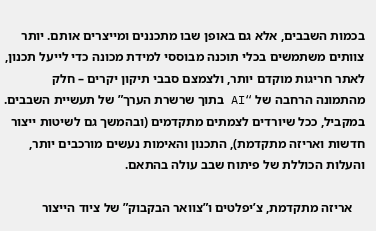בכמות השבבים, אלא גם באופן שבו מתכננים ומייצרים אותם. יותר צוותים משתמשים בכלי תוכנה מבוססי למידת מכונה כדי לייעל תכנון, לאתר חריגות מוקדם יותר, ולצמצם סבבי תיקון יקרים – חלק מהתמונה הרחבה של “AI בתוך שרשרת הערך” של תעשיית השבבים. במקביל, ככל שיורדים לצמתים מתקדמים (ובהמשך גם לשיטות ייצור חדשות ואריזה מתקדמת), התכנון והאימות נעשים מורכבים יותר, והעלות הכוללת של פיתוח שבב עולה בהתאם.

    אריזה מתקדמת, צ’יפלטים ו”צוואר הבקבוק” של ציוד הייצור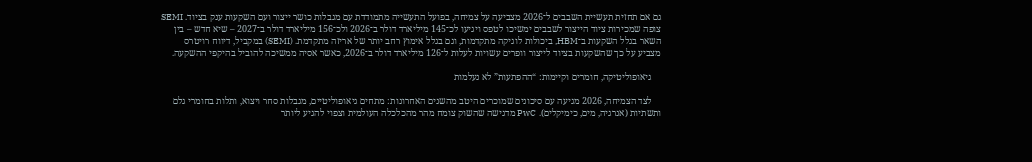גם אם תחזית תעשיית השבבים ל־2026 מצביעה על צמיחה, בפועל התעשייה מתמודדת עם מגבלות כושר ייצור ועם השקעות ענק בציוד. SEMI צופה שמכירות ציוד הייצור לשבבים ימשיכו לטפס ויגיעו לכ־145 מיליארד דולר ב־2026 ולכ־156 מיליארד דולר ב־2027 – שיא חדש – בין השאר בגלל השקעות ב־HBM, ביכולות לוגיקה מתקדמות, וגם בגלל אימוץ רחב יותר של אריזה מתקדמת. (SEMI) במקביל, דיווח רויטרס מצביע על כך שהשקעות בציוד לייצור וופרים עשויות לעלות ל־126 מיליארד דולר ב־2026, כאשר אסיה ממשיכה להוביל בהיקפי ההשקעה.

    גיאופוליטיקה, חומרים וקיימות: “ההפתעות” לא נעלמות

    לצד הצמיחה, 2026 מגיעה עם סיכונים שמוכרים היטב מהשנים האחרונות: מתחים גיאופוליטיים, מגבלות סחר ויצוא, ותלות בחומרי גלם ותשתיות (אנרגיה, מים, כימיקלים). PwC מדגישה שהשוק צומח מהר מהכלכלה העולמית וצפוי להגיע ליותר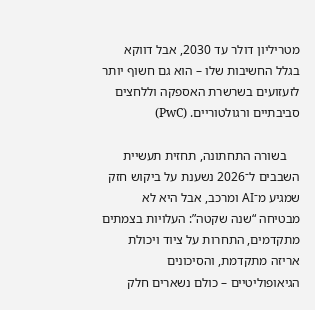מטריליון דולר עד 2030, אבל דווקא בגלל החשיבות שלו – הוא גם חשוף יותר לזעזועים בשרשרת האספקה וללחצים סביבתיים ורגולטוריים. (PwC)

    בשורה התחתונה, תחזית תעשיית השבבים ל־2026 נשענת על ביקוש חזק שמגיע מ־AI ומרכב, אבל היא לא מבטיחה “שנה שקטה”: העלויות בצמתים מתקדמים, התחרות על ציוד ויכולת אריזה מתקדמת, והסיכונים הגיאופוליטיים – כולם נשארים חלק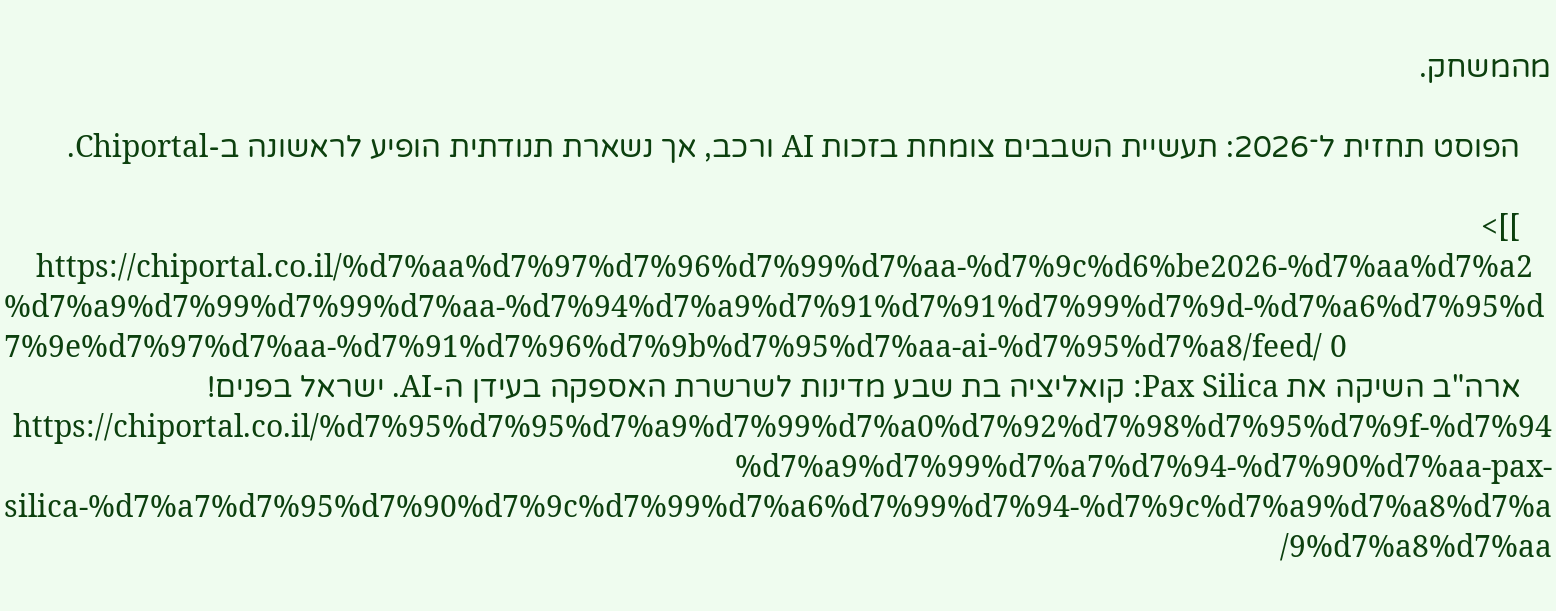מהמשחק.

    הפוסט תחזית ל־2026: תעשיית השבבים צומחת בזכות AI ורכב, אך נשארת תנודתית הופיע לראשונה ב-Chiportal.

    ]]>
    https://chiportal.co.il/%d7%aa%d7%97%d7%96%d7%99%d7%aa-%d7%9c%d6%be2026-%d7%aa%d7%a2%d7%a9%d7%99%d7%99%d7%aa-%d7%94%d7%a9%d7%91%d7%91%d7%99%d7%9d-%d7%a6%d7%95%d7%9e%d7%97%d7%aa-%d7%91%d7%96%d7%9b%d7%95%d7%aa-ai-%d7%95%d7%a8/feed/ 0
    ארה"ב השיקה את Pax Silica: קואליציה בת שבע מדינות לשרשרת האספקה בעידן ה-AI. ישראל בפנים! https://chiportal.co.il/%d7%95%d7%95%d7%a9%d7%99%d7%a0%d7%92%d7%98%d7%95%d7%9f-%d7%94%d7%a9%d7%99%d7%a7%d7%94-%d7%90%d7%aa-pax-silica-%d7%a7%d7%95%d7%90%d7%9c%d7%99%d7%a6%d7%99%d7%94-%d7%9c%d7%a9%d7%a8%d7%a9%d7%a8%d7%aa/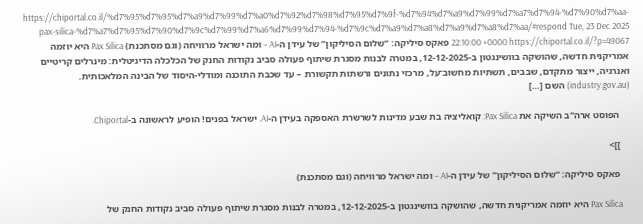https://chiportal.co.il/%d7%95%d7%95%d7%a9%d7%99%d7%a0%d7%92%d7%98%d7%95%d7%9f-%d7%94%d7%a9%d7%99%d7%a7%d7%94-%d7%90%d7%aa-pax-silica-%d7%a7%d7%95%d7%90%d7%9c%d7%99%d7%a6%d7%99%d7%94-%d7%9c%d7%a9%d7%a8%d7%a9%d7%a8%d7%aa/#respond Tue, 23 Dec 2025 22:10:00 +0000 https://chiportal.co.il/?p=49067 פאקס סיליקה: “שלום הסיליקון” של עידן ה-AI – ומה ישראל מרוויחה (וגם מסתכנת) Pax Silica היא יוזמה אמריקנית חדשה, שהושקה בוושינגטון ב-12-12-2025, במטרה לבנות מסגרת שיתוף פעולה סביב נקודות החנק של הכלכלה הדיגיטלית: מינרלים קריטיים ואנרגיה, ייצור מתקדם, שבבים, תשתיות מחשוב־על, מרכזי נתונים ורשתות תקשורת – עד שכבת התוכנה ומודלי-היסוד של הבינה המלאכותית. (industry.gov.au) השם […]

    הפוסט ארה"ב השיקה את Pax Silica: קואליציה בת שבע מדינות לשרשרת האספקה בעידן ה-AI. ישראל בפנים! הופיע לראשונה ב-Chiportal.

    ]]>

    פאקס סיליקה: “שלום הסיליקון” של עידן ה-AI – ומה ישראל מרוויחה (וגם מסתכנת)

    Pax Silica היא יוזמה אמריקנית חדשה, שהושקה בוושינגטון ב-12-12-2025, במטרה לבנות מסגרת שיתוף פעולה סביב נקודות החנק של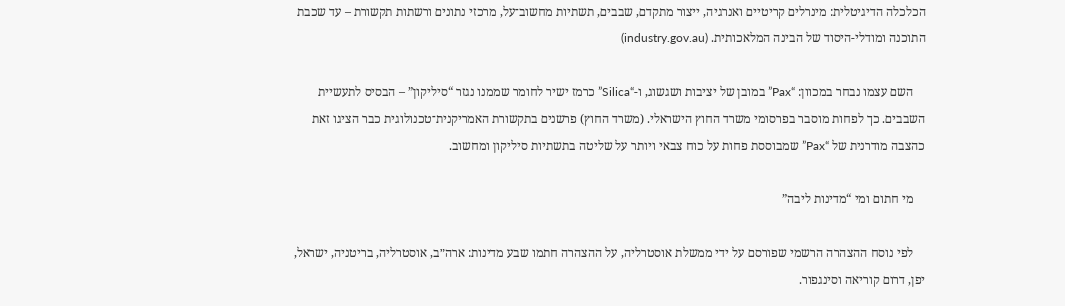הכלכלה הדיגיטלית: מינרלים קריטיים ואנרגיה, ייצור מתקדם, שבבים, תשתיות מחשוב־על, מרכזי נתונים ורשתות תקשורת – עד שכבת התוכנה ומודלי-היסוד של הבינה המלאכותית. (industry.gov.au)

    השם עצמו נבחר במכוון: “Pax” במובן של יציבות ושגשוג, ו-“Silica” כרמז ישיר לחומר שממנו נגזר “סיליקון” – הבסיס לתעשיית השבבים. כך לפחות מוסבר בפרסומי משרד החוץ הישראלי. (משרד החוץ) פרשנים בתקשורת האמריקנית־טכנולוגית כבר הציגו זאת כהצבה מודרנית של “Pax” שמבוססת פחות על כוח צבאי ויותר על שליטה בתשתיות סיליקון ומחשוב.

    מי חתום ומי “מדינות ליבה”

    לפי נוסח ההצהרה הרשמי שפורסם על ידי ממשלת אוסטרליה, על ההצהרה חתמו שבע מדינות: ארה״ב, אוסטרליה, בריטניה, ישראל, יפן, דרום קוריאה וסינגפור.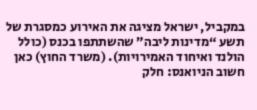במקביל, ישראל מציגה את האירוע כמסגרת של תשע “מדינות ליבה” שהשתתפו בכנס (כולל הולנד ואיחוד האמירויות). (משרד החוץ) כאן חשוב הניואנס: חלק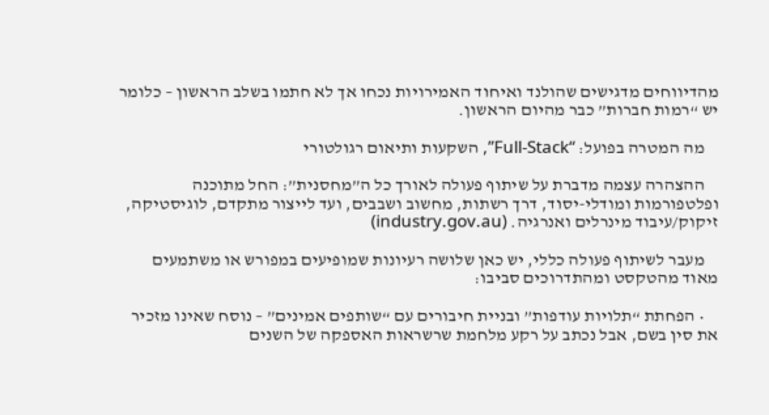מהדיווחים מדגישים שהולנד ואיחוד האמירויות נכחו אך לא חתמו בשלב הראשון – כלומר יש “רמות חברות” כבר מהיום הראשון.

    מה המטרה בפועל: “Full-Stack”, השקעות ותיאום רגולטורי

    ההצהרה עצמה מדברת על שיתוף פעולה לאורך כל ה”מחסנית”: החל מתוכנה ופלטפורמות ומודלי-יסוד, דרך רשתות, מחשוב ושבבים, ועד לייצור מתקדם, לוגיסטיקה, זיקוק/עיבוד מינרלים ואנרגיה. (industry.gov.au)

    מעבר לשיתוף פעולה כללי, יש כאן שלושה רעיונות שמופיעים במפורש או משתמעים מאוד מהטקסט ומהתדרוכים סביבו:

    • הפחתת “תלויות עודפות” ובניית חיבורים עם “שותפים אמינים” – נוסח שאינו מזכיר את סין בשם, אבל נכתב על רקע מלחמת שרשראות האספקה של השנים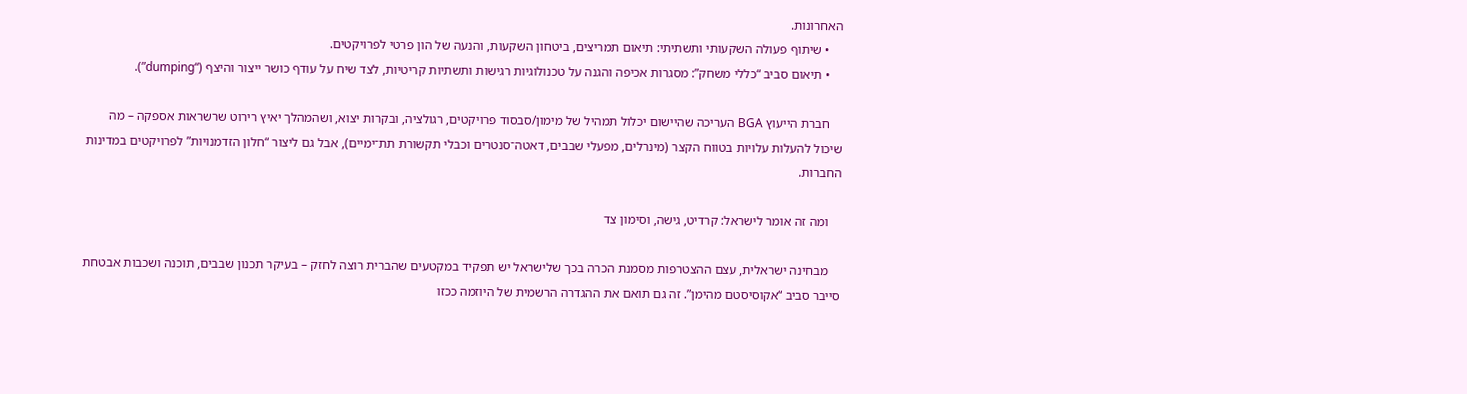האחרונות.
    • שיתוף פעולה השקעותי ותשתיתי: תיאום תמריצים, ביטחון השקעות, והנעה של הון פרטי לפרויקטים.
    • תיאום סביב “כללי משחק”: מסגרות אכיפה והגנה על טכנולוגיות רגישות ותשתיות קריטיות, לצד שיח על עודף כושר ייצור והיצף (“dumping”).

    חברת הייעוץ BGA העריכה שהיישום יכלול תמהיל של מימון/סבסוד פרויקטים, רגולציה, ובקרות יצוא, ושהמהלך יאיץ רירוט שרשראות אספקה – מה שיכול להעלות עלויות בטווח הקצר (מינרלים, מפעלי שבבים, דאטה־סנטרים וכבלי תקשורת תת־ימיים), אבל גם ליצור “חלון הזדמנויות” לפרויקטים במדינות החברות.

    ומה זה אומר לישראל: קרדיט, גישה, וסימון צד

    מבחינה ישראלית, עצם ההצטרפות מסמנת הכרה בכך שלישראל יש תפקיד במקטעים שהברית רוצה לחזק – בעיקר תכנון שבבים, תוכנה ושכבות אבטחת סייבר סביב “אקוסיסטם מהימן”. זה גם תואם את ההגדרה הרשמית של היוזמה ככזו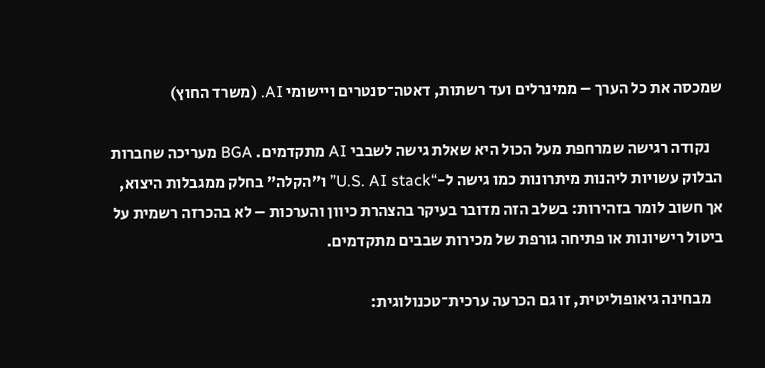שמכסה את כל הערך – ממינרלים ועד רשתות, דאטה־סנטרים ויישומי AI. (משרד החוץ)

    נקודה רגישה שמרחפת מעל הכול היא שאלת גישה לשבבי AI מתקדמים. BGA מעריכה שחברות הבלוק עשויות ליהנות מיתרונות כמו גישה ל-“U.S. AI stack” ו”הקלה” בחלק ממגבלות היצוא, אך חשוב לומר בזהירות: בשלב הזה מדובר בעיקר בהצהרת כיוון והערכות – לא בהכרזה רשמית על ביטול רישיונות או פתיחה גורפת של מכירות שבבים מתקדמים.

    מבחינה גיאופוליטית, זו גם הכרעה ערכית־טכנולוגית: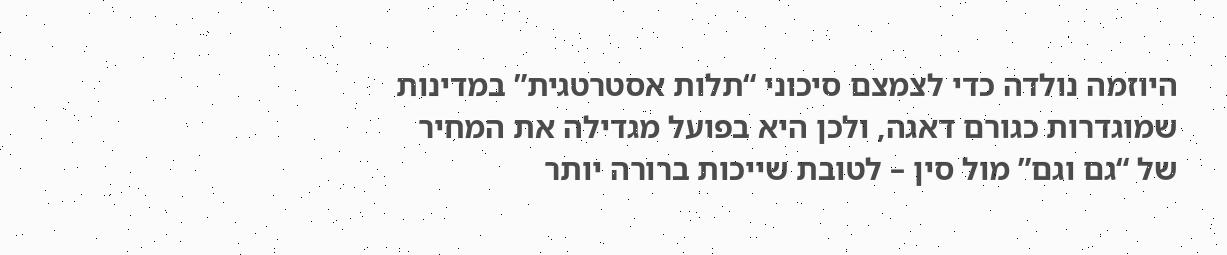היוזמה נולדה כדי לצמצם סיכוני “תלות אסטרטגית” במדינות שמוגדרות כגורם דאגה, ולכן היא בפועל מגדילה את המחיר של “גם וגם” מול סין – לטובת שייכות ברורה יותר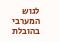לגוש המערבי בהובלת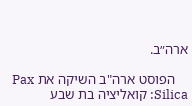ארה״ב.

    הפוסט ארה"ב השיקה את Pax Silica: קואליציה בת שבע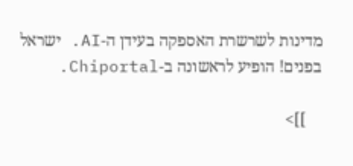מדינות לשרשרת האספקה בעידן ה-AI. ישראל בפנים! הופיע לראשונה ב-Chiportal.

    ]]>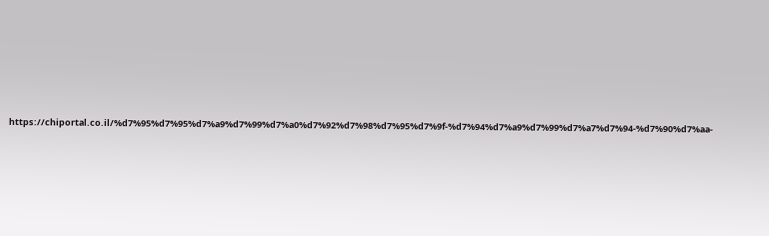https://chiportal.co.il/%d7%95%d7%95%d7%a9%d7%99%d7%a0%d7%92%d7%98%d7%95%d7%9f-%d7%94%d7%a9%d7%99%d7%a7%d7%94-%d7%90%d7%aa-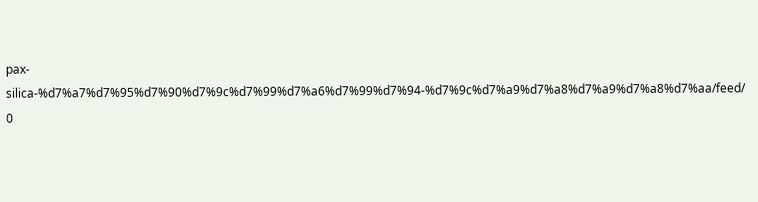pax-silica-%d7%a7%d7%95%d7%90%d7%9c%d7%99%d7%a6%d7%99%d7%94-%d7%9c%d7%a9%d7%a8%d7%a9%d7%a8%d7%aa/feed/ 0